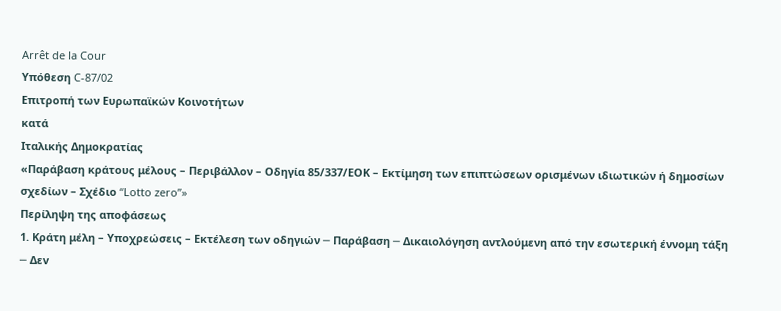Arrêt de la Cour
Υπόθεση C-87/02
Επιτροπή των Ευρωπαϊκών Κοινοτήτων
κατά
Ιταλικής Δημοκρατίας
«Παράβαση κράτους μέλους – Περιβάλλον – Οδηγία 85/337/ΕΟΚ – Εκτίμηση των επιπτώσεων ορισμένων ιδιωτικών ή δημοσίων σχεδίων – Σχέδιο “Lotto zero”»
Περίληψη της αποφάσεως
1. Κράτη μέλη – Υποχρεώσεις – Εκτέλεση τωv οδηγιών ─ Παράβαση ─ Δικαιολόγηση αντλούμενη από τηv εσωτερική έννομη τάξη ─ Δεv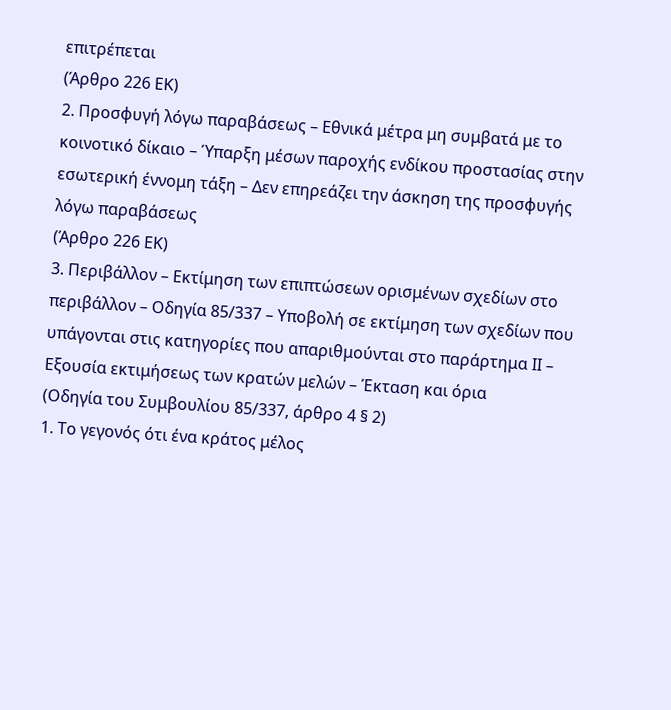επιτρέπεται
(Άρθρο 226 ΕΚ)
2. Προσφυγή λόγω παραβάσεως – Εθνικά μέτρα μη συμβατά με το κοινοτικό δίκαιο – Ύπαρξη μέσων παροχής ενδίκου προστασίας στην εσωτερική έννομη τάξη – Δεν επηρεάζει την άσκηση της προσφυγής λόγω παραβάσεως
(Άρθρο 226 ΕΚ)
3. Περιβάλλον – Εκτίμηση των επιπτώσεων ορισμένων σχεδίων στο περιβάλλον – Οδηγία 85/337 – Υποβολή σε εκτίμηση των σχεδίων που υπάγονται στις κατηγορίες που απαριθμούνται στο παράρτημα ΙΙ – Εξουσία εκτιμήσεως των κρατών μελών – Έκταση και όρια
(Οδηγία του Συμβουλίου 85/337, άρθρο 4 § 2)
1. Το γεγονός ότι ένα κράτος μέλος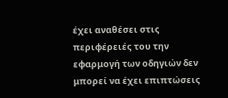έχει αναθέσει στις περιφέρειές του την εφαρμογή των οδηγιών δεν μπορεί να έχει επιπτώσεις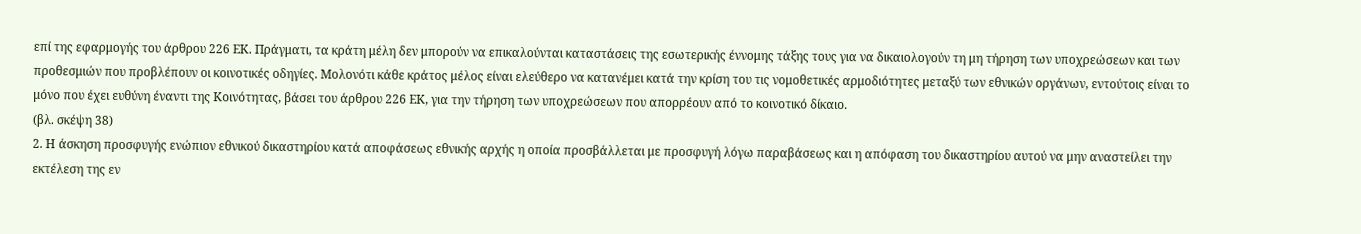επί της εφαρμογής του άρθρου 226 ΕΚ. Πράγματι, τα κράτη μέλη δεν μπορούν να επικαλούνται καταστάσεις της εσωτερικής έννομης τάξης τους για να δικαιολογούν τη μη τήρηση των υποχρεώσεων και των προθεσμιών που προβλέπουν οι κοινοτικές οδηγίες. Μολονότι κάθε κράτος μέλος είναι ελεύθερο να κατανέμει κατά την κρίση του τις νομοθετικές αρμοδιότητες μεταξύ των εθνικών οργάνων, εντούτοις είναι το μόνο που έχει ευθύνη έναντι της Κοινότητας, βάσει του άρθρου 226 ΕΚ, για την τήρηση των υποχρεώσεων που απορρέουν από το κοινοτικό δίκαιο.
(βλ. σκέψη 38)
2. Η άσκηση προσφυγής ενώπιον εθνικού δικαστηρίου κατά αποφάσεως εθνικής αρχής η οποία προσβάλλεται με προσφυγή λόγω παραβάσεως και η απόφαση του δικαστηρίου αυτού να μην αναστείλει την εκτέλεση της εν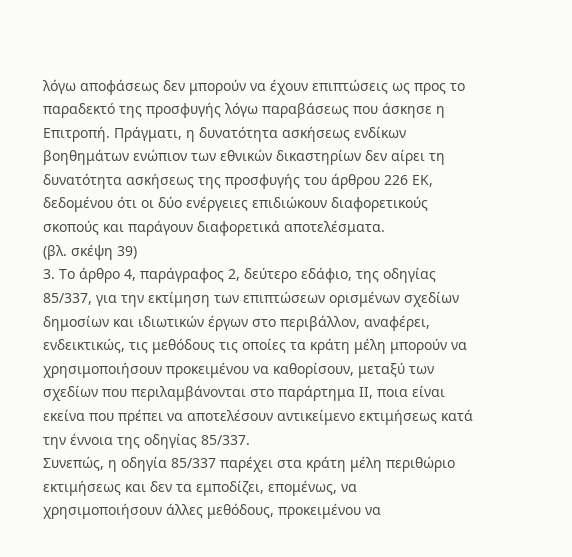λόγω αποφάσεως δεν μπορούν να έχουν επιπτώσεις ως προς το παραδεκτό της προσφυγής λόγω παραβάσεως που άσκησε η Επιτροπή. Πράγματι, η δυνατότητα ασκήσεως ενδίκων βοηθημάτων ενώπιον των εθνικών δικαστηρίων δεν αίρει τη δυνατότητα ασκήσεως της προσφυγής του άρθρου 226 ΕΚ, δεδομένου ότι οι δύο ενέργειες επιδιώκουν διαφορετικούς σκοπούς και παράγουν διαφορετικά αποτελέσματα.
(βλ. σκέψη 39)
3. Το άρθρο 4, παράγραφος 2, δεύτερο εδάφιο, της οδηγίας 85/337, για την εκτίμηση των επιπτώσεων ορισμένων σχεδίων δημοσίων και ιδιωτικών έργων στο περιβάλλον, αναφέρει, ενδεικτικώς, τις μεθόδους τις οποίες τα κράτη μέλη μπορούν να χρησιμοποιήσουν προκειμένου να καθορίσουν, μεταξύ των σχεδίων που περιλαμβάνονται στο παράρτημα ΙΙ, ποια είναι εκείνα που πρέπει να αποτελέσουν αντικείμενο εκτιμήσεως κατά την έννοια της οδηγίας 85/337.
Συνεπώς, η οδηγία 85/337 παρέχει στα κράτη μέλη περιθώριο εκτιμήσεως και δεν τα εμποδίζει, επομένως, να χρησιμοποιήσουν άλλες μεθόδους, προκειμένου να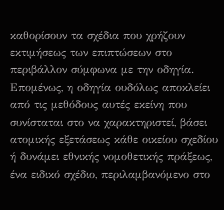καθορίσουν τα σχέδια που χρήζουν εκτιμήσεως των επιπτώσεων στο περιβάλλον σύμφωνα με την οδηγία. Επομένως, η οδηγία ουδόλως αποκλείει από τις μεθόδους αυτές εκείνη που συνίσταται στο να χαρακτηριστεί, βάσει ατομικής εξετάσεως κάθε οικείου σχεδίου ή δυνάμει εθνικής νομοθετικής πράξεως, ένα ειδικό σχέδιο, περιλαμβανόμενο στο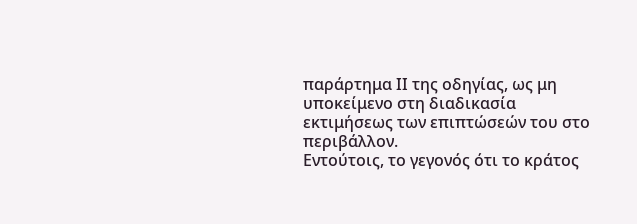παράρτημα ΙΙ της οδηγίας, ως μη υποκείμενο στη διαδικασία εκτιμήσεως των επιπτώσεών του στο περιβάλλον.
Εντούτοις, το γεγονός ότι το κράτος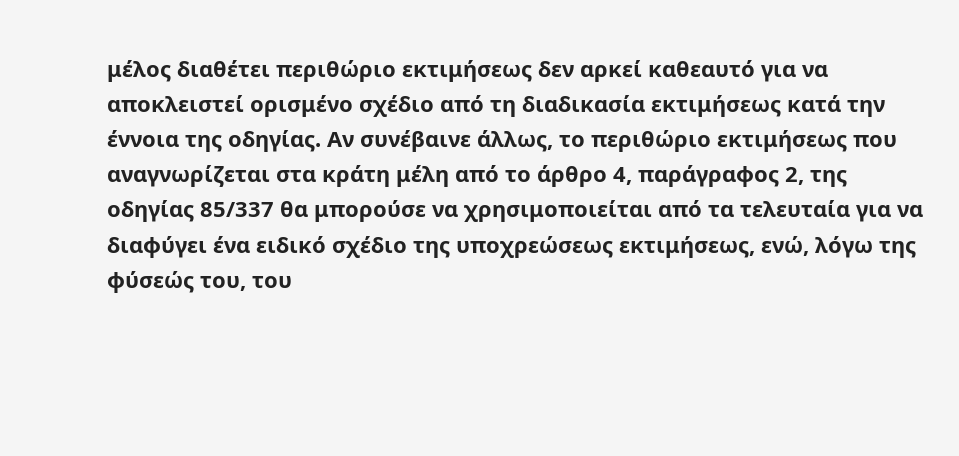μέλος διαθέτει περιθώριο εκτιμήσεως δεν αρκεί καθεαυτό για να αποκλειστεί ορισμένο σχέδιο από τη διαδικασία εκτιμήσεως κατά την έννοια της οδηγίας. Αν συνέβαινε άλλως, το περιθώριο εκτιμήσεως που αναγνωρίζεται στα κράτη μέλη από το άρθρο 4, παράγραφος 2, της οδηγίας 85/337 θα μπορούσε να χρησιμοποιείται από τα τελευταία για να διαφύγει ένα ειδικό σχέδιο της υποχρεώσεως εκτιμήσεως, ενώ, λόγω της φύσεώς του, του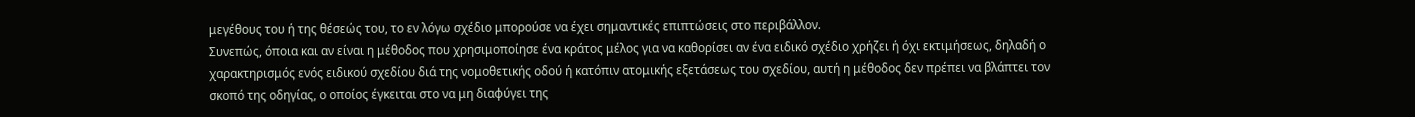μεγέθους του ή της θέσεώς του, το εν λόγω σχέδιο μπορούσε να έχει σημαντικές επιπτώσεις στο περιβάλλον.
Συνεπώς, όποια και αν είναι η μέθοδος που χρησιμοποίησε ένα κράτος μέλος για να καθορίσει αν ένα ειδικό σχέδιο χρήζει ή όχι εκτιμήσεως, δηλαδή ο χαρακτηρισμός ενός ειδικού σχεδίου διά της νομοθετικής οδού ή κατόπιν ατομικής εξετάσεως του σχεδίου, αυτή η μέθοδος δεν πρέπει να βλάπτει τον σκοπό της οδηγίας, ο οποίος έγκειται στο να μη διαφύγει της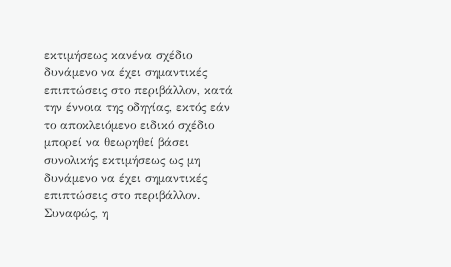εκτιμήσεως κανένα σχέδιο δυνάμενο να έχει σημαντικές επιπτώσεις στο περιβάλλον, κατά την έννοια της οδηγίας, εκτός εάν το αποκλειόμενο ειδικό σχέδιο μπορεί να θεωρηθεί βάσει συνολικής εκτιμήσεως ως μη δυνάμενο να έχει σημαντικές επιπτώσεις στο περιβάλλον.
Συναφώς, η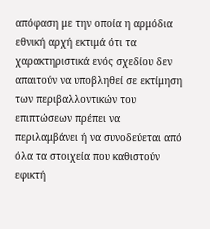απόφαση με την οποία η αρμόδια εθνική αρχή εκτιμά ότι τα χαρακτηριστικά ενός σχεδίου δεν απαιτούν να υποβληθεί σε εκτίμηση των περιβαλλοντικών του επιπτώσεων πρέπει να περιλαμβάνει ή να συνοδεύεται από όλα τα στοιχεία που καθιστούν εφικτή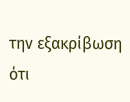την εξακρίβωση ότι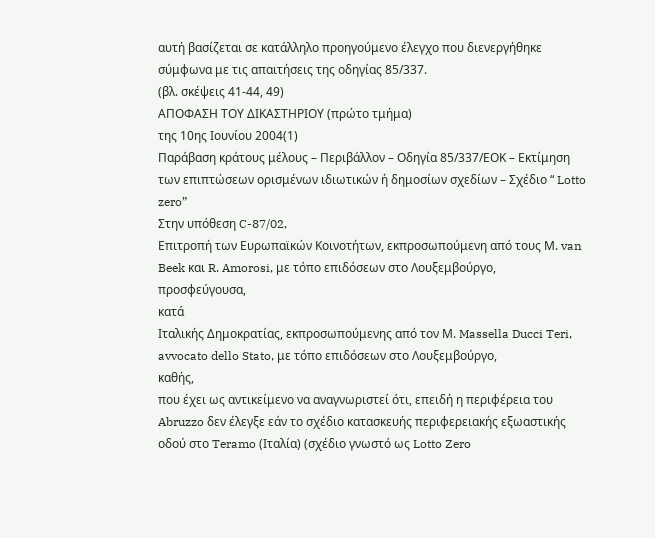αυτή βασίζεται σε κατάλληλο προηγούμενο έλεγχο που διενεργήθηκε σύμφωνα με τις απαιτήσεις της οδηγίας 85/337.
(βλ. σκέψεις 41-44, 49)
ΑΠΟΦΑΣΗ ΤΟΥ ΔΙΚΑΣΤΗΡΙΟΥ (πρώτο τμήμα)
της 10ης Ιουνίου 2004(1)
Παράβαση κράτους μέλους – Περιβάλλον – Οδηγία 85/337/ΕΟΚ – Εκτίμηση των επιπτώσεων ορισμένων ιδιωτικών ή δημοσίων σχεδίων – Σχέδιο “ Lotto zero”
Στην υπόθεση C-87/02,
Επιτροπή των Ευρωπαϊκών Κοινοτήτων, εκπροσωπούμενη από τους Μ. van Beek και R. Amorosi, με τόπο επιδόσεων στο Λουξεμβούργο,
προσφεύγουσα,
κατά
Ιταλικής Δημοκρατίας, εκπροσωπούμενης από τον Μ. Massella Ducci Teri, avvocato dello Stato, με τόπο επιδόσεων στο Λουξεμβούργο,
καθής,
που έχει ως αντικείμενο να αναγνωριστεί ότι, επειδή η περιφέρεια του Abruzzo δεν έλεγξε εάν το σχέδιο κατασκευής περιφερειακής εξωαστικής οδού στο Teramo (Ιταλία) (σχέδιο γνωστό ως Lotto Zero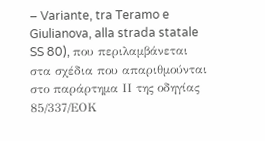– Variante, tra Teramo e Giulianova, alla strada statale SS 80), που περιλαμβάνεται στα σχέδια που απαριθμούνται στο παράρτημα ΙΙ της οδηγίας 85/337/ΕΟΚ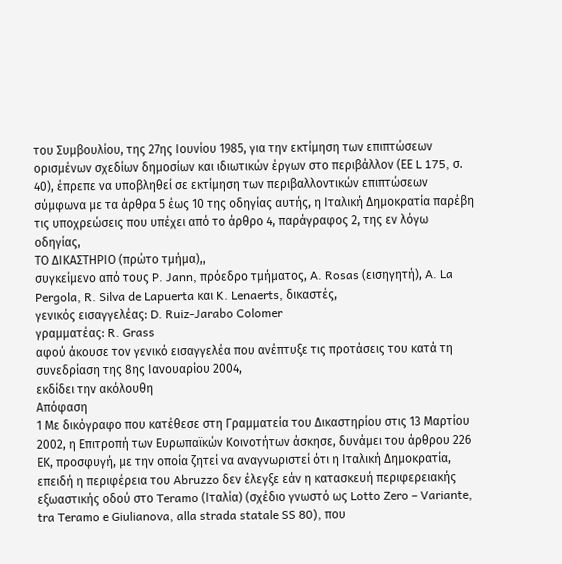του Συμβουλίου, της 27ης Ιουνίου 1985, για την εκτίμηση των επιπτώσεων ορισμένων σχεδίων δημοσίων και ιδιωτικών έργων στο περιβάλλον (ΕΕ L 175, σ. 40), έπρεπε να υποβληθεί σε εκτίμηση των περιβαλλοντικών επιπτώσεων σύμφωνα με τα άρθρα 5 έως 10 της οδηγίας αυτής, η Ιταλική Δημοκρατία παρέβη τις υποχρεώσεις που υπέχει από το άρθρο 4, παράγραφος 2, της εν λόγω οδηγίας,
ΤΟ ΔΙΚΑΣΤΗΡΙΟ (πρώτο τμήμα),,
συγκείμενο από τους P. Jann, πρόεδρο τμήματος, A. Rosas (εισηγητή), A. La Pergola, R. Silva de Lapuerta και K. Lenaerts, δικαστές,
γενικός εισαγγελέας: D. Ruiz-Jarabo Colomer
γραμματέας: R. Grass
αφού άκουσε τον γενικό εισαγγελέα που ανέπτυξε τις προτάσεις του κατά τη συνεδρίαση της 8ης Ιανουαρίου 2004,
εκδίδει την ακόλουθη
Απόφαση
1 Με δικόγραφο που κατέθεσε στη Γραμματεία του Δικαστηρίου στις 13 Μαρτίου 2002, η Επιτροπή των Ευρωπαϊκών Κοινοτήτων άσκησε, δυνάμει του άρθρου 226 ΕΚ, προσφυγή, με την οποία ζητεί να αναγνωριστεί ότι η Ιταλική Δημοκρατία, επειδή η περιφέρεια του Abruzzo δεν έλεγξε εάν η κατασκευή περιφερειακής εξωαστικής οδού στο Teramo (Ιταλία) (σχέδιο γνωστό ως Lotto Zero – Variante, tra Teramo e Giulianova, alla strada statale SS 80), που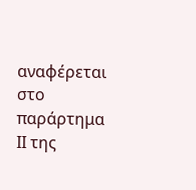αναφέρεται στο παράρτημα ΙΙ της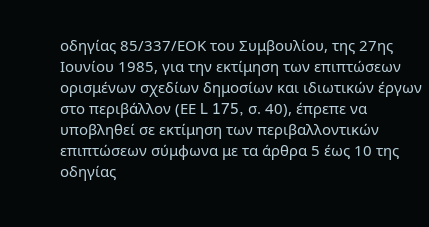οδηγίας 85/337/ΕΟΚ του Συμβουλίου, της 27ης Ιουνίου 1985, για την εκτίμηση των επιπτώσεων ορισμένων σχεδίων δημοσίων και ιδιωτικών έργων στο περιβάλλον (ΕΕ L 175, σ. 40), έπρεπε να υποβληθεί σε εκτίμηση των περιβαλλοντικών επιπτώσεων σύμφωνα με τα άρθρα 5 έως 10 της οδηγίας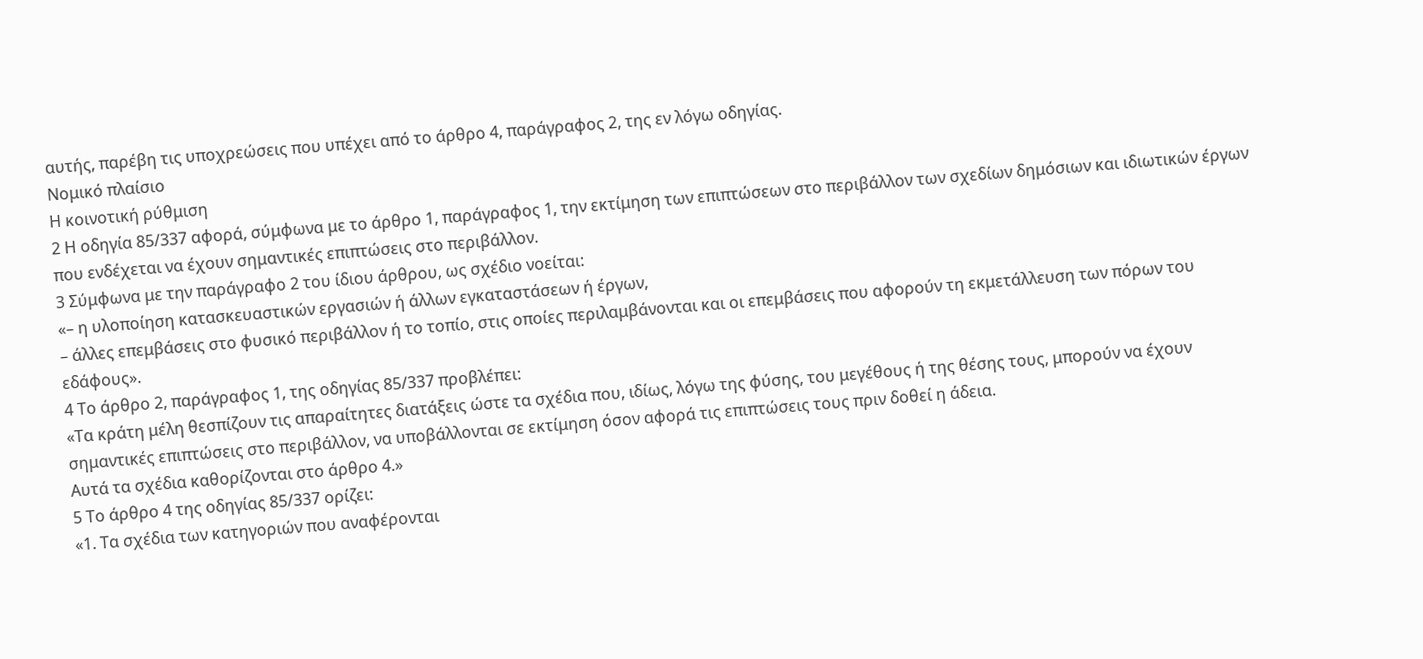αυτής, παρέβη τις υποχρεώσεις που υπέχει από το άρθρο 4, παράγραφος 2, της εν λόγω οδηγίας.
Νομικό πλαίσιο
Η κοινοτική ρύθμιση
2 Η οδηγία 85/337 αφορά, σύμφωνα με το άρθρο 1, παράγραφος 1, την εκτίμηση των επιπτώσεων στο περιβάλλον των σχεδίων δημόσιων και ιδιωτικών έργων που ενδέχεται να έχουν σημαντικές επιπτώσεις στο περιβάλλον.
3 Σύμφωνα με την παράγραφο 2 του ίδιου άρθρου, ως σχέδιο νοείται:
«– η υλοποίηση κατασκευαστικών εργασιών ή άλλων εγκαταστάσεων ή έργων,
– άλλες επεμβάσεις στο φυσικό περιβάλλον ή το τοπίο, στις οποίες περιλαμβάνονται και οι επεμβάσεις που αφορούν τη εκμετάλλευση των πόρων του εδάφους».
4 Το άρθρο 2, παράγραφος 1, της οδηγίας 85/337 προβλέπει:
«Τα κράτη μέλη θεσπίζουν τις απαραίτητες διατάξεις ώστε τα σχέδια που, ιδίως, λόγω της φύσης, του μεγέθους ή της θέσης τους, μπορούν να έχουν σημαντικές επιπτώσεις στο περιβάλλον, να υποβάλλονται σε εκτίμηση όσον αφορά τις επιπτώσεις τους πριν δοθεί η άδεια.
Αυτά τα σχέδια καθορίζονται στο άρθρο 4.»
5 Το άρθρο 4 της οδηγίας 85/337 ορίζει:
«1. Τα σχέδια των κατηγοριών που αναφέρονται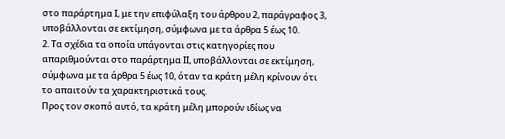στο παράρτημα Ι, με την επιφύλαξη του άρθρου 2, παράγραφος 3, υποβάλλονται σε εκτίμηση, σύμφωνα με τα άρθρα 5 έως 10.
2. Τα σχέδια τα οποία υπάγονται στις κατηγορίες που απαριθμούνται στο παράρτημα ΙΙ, υποβάλλονται σε εκτίμηση, σύμφωνα με τα άρθρα 5 έως 10, όταν τα κράτη μέλη κρίνουν ότι το απαιτούν τα χαρακτηριστικά τους.
Προς τον σκοπό αυτό, τα κράτη μέλη μπορούν ιδίως να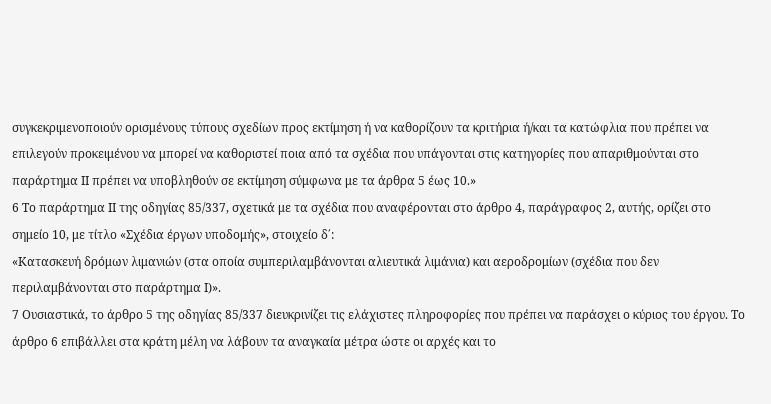συγκεκριμενοποιούν ορισμένους τύπους σχεδίων προς εκτίμηση ή να καθορίζουν τα κριτήρια ή/και τα κατώφλια που πρέπει να επιλεγούν προκειμένου να μπορεί να καθοριστεί ποια από τα σχέδια που υπάγονται στις κατηγορίες που απαριθμούνται στο παράρτημα ΙΙ πρέπει να υποβληθούν σε εκτίμηση σύμφωνα με τα άρθρα 5 έως 10.»
6 Το παράρτημα ΙΙ της οδηγίας 85/337, σχετικά με τα σχέδια που αναφέρονται στο άρθρο 4, παράγραφος 2, αυτής, ορίζει στο σημείο 10, με τίτλο «Σχέδια έργων υποδομής», στοιχείο δ΄:
«Κατασκευή δρόμων λιμανιών (στα οποία συμπεριλαμβάνονται αλιευτικά λιμάνια) και αεροδρομίων (σχέδια που δεν περιλαμβάνονται στο παράρτημα Ι)».
7 Ουσιαστικά, το άρθρο 5 της οδηγίας 85/337 διευκρινίζει τις ελάχιστες πληροφορίες που πρέπει να παράσχει ο κύριος του έργου. Το άρθρο 6 επιβάλλει στα κράτη μέλη να λάβουν τα αναγκαία μέτρα ώστε οι αρχές και το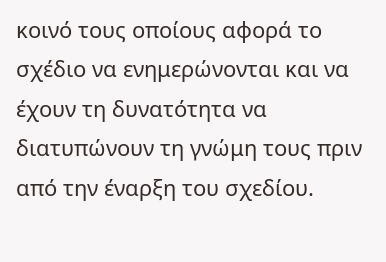κοινό τους οποίους αφορά το σχέδιο να ενημερώνονται και να έχουν τη δυνατότητα να διατυπώνουν τη γνώμη τους πριν από την έναρξη του σχεδίου.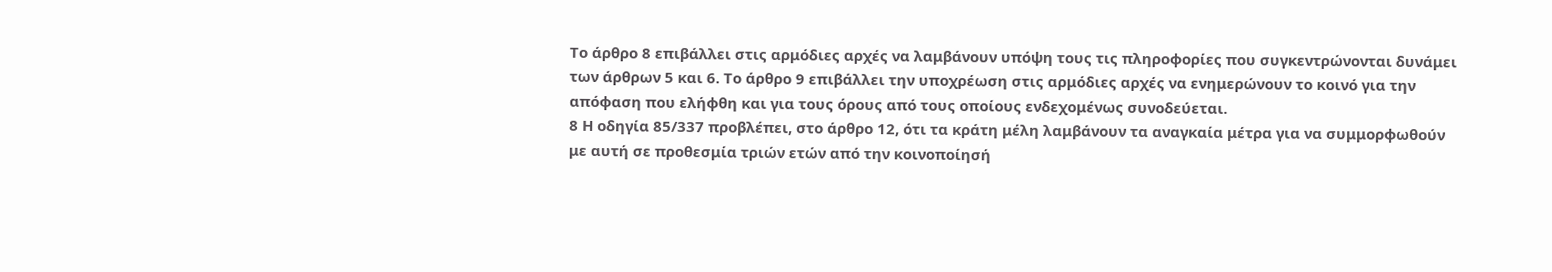Το άρθρο 8 επιβάλλει στις αρμόδιες αρχές να λαμβάνουν υπόψη τους τις πληροφορίες που συγκεντρώνονται δυνάμει των άρθρων 5 και 6. Το άρθρο 9 επιβάλλει την υποχρέωση στις αρμόδιες αρχές να ενημερώνουν το κοινό για την απόφαση που ελήφθη και για τους όρους από τους οποίους ενδεχομένως συνοδεύεται.
8 Η οδηγία 85/337 προβλέπει, στο άρθρο 12, ότι τα κράτη μέλη λαμβάνουν τα αναγκαία μέτρα για να συμμορφωθούν με αυτή σε προθεσμία τριών ετών από την κοινοποίησή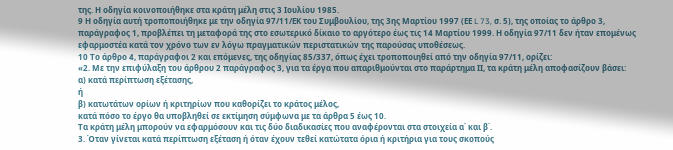της. Η οδηγία κοινοποιήθηκε στα κράτη μέλη στις 3 Ιουλίου 1985.
9 Η οδηγία αυτή τροποποιήθηκε με την οδηγία 97/11/ΕΚ του Συμβουλίου, της 3ης Μαρτίου 1997 (ΕΕ L 73, σ. 5), της οποίας το άρθρο 3, παράγραφος 1, προβλέπει τη μεταφορά της στο εσωτερικό δίκαιο το αργότερο έως τις 14 Μαρτίου 1999. Η οδηγία 97/11 δεν ήταν επομένως εφαρμοστέα κατά τον χρόνο των εν λόγω πραγματικών περιστατικών της παρούσας υποθέσεως.
10 Το άρθρο 4, παράγραφοι 2 και επόμενες, της οδηγίας 85/337, όπως έχει τροποποιηθεί από την οδηγία 97/11, ορίζει:
«2. Με την επιφύλαξη του άρθρου 2 παράγραφος 3, για τα έργα που απαριθμούνται στο παράρτημα ΙΙ, τα κράτη μέλη αποφασίζουν βάσει:
α) κατά περίπτωση εξέτασης,
ή
β) κατωτάτων ορίων ή κριτηρίων που καθορίζει το κράτος μέλος,
κατά πόσο το έργο θα υποβληθεί σε εκτίμηση σύμφωνα με τα άρθρα 5 έως 10.
Τα κράτη μέλη μπορούν να εφαρμόσουν και τις δύο διαδικασίες που αναφέρονται στα στοιχεία α΄ και β΄.
3. Όταν γίνεται κατά περίπτωση εξέταση ή όταν έχουν τεθεί κατώτατα όρια ή κριτήρια για τους σκοπούς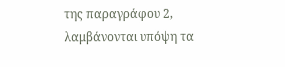της παραγράφου 2, λαμβάνονται υπόψη τα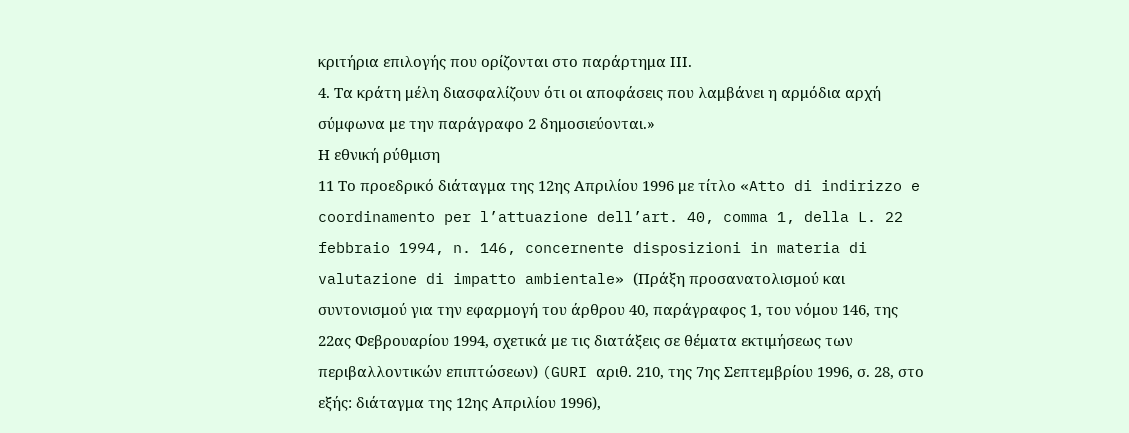κριτήρια επιλογής που ορίζονται στο παράρτημα ΙΙΙ.
4. Τα κράτη μέλη διασφαλίζουν ότι οι αποφάσεις που λαμβάνει η αρμόδια αρχή σύμφωνα με την παράγραφο 2 δημοσιεύονται.»
Η εθνική ρύθμιση
11 Το προεδρικό διάταγμα της 12ης Απριλίου 1996 με τίτλο «Atto di indirizzo e coordinamento per l’attuazione dell’art. 40, comma 1, della L. 22 febbraio 1994, n. 146, concernente disposizioni in materia di valutazione di impatto ambientale» (Πράξη προσανατολισμού και συντονισμού για την εφαρμογή του άρθρου 40, παράγραφος 1, του νόμου 146, της 22ας Φεβρουαρίου 1994, σχετικά με τις διατάξεις σε θέματα εκτιμήσεως των περιβαλλοντικών επιπτώσεων) (GURI αριθ. 210, της 7ης Σεπτεμβρίου 1996, σ. 28, στο εξής: διάταγμα της 12ης Απριλίου 1996),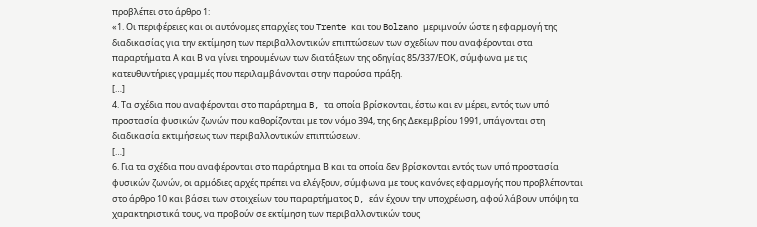προβλέπει στο άρθρο 1:
«1. Οι περιφέρειες και οι αυτόνομες επαρχίες του Trente και του Bolzano μεριμνούν ώστε η εφαρμογή της διαδικασίας για την εκτίμηση των περιβαλλοντικών επιπτώσεων των σχεδίων που αναφέρονται στα παραρτήματα Α και Β να γίνει τηρουμένων των διατάξεων της οδηγίας 85/337/ΕΟΚ, σύμφωνα με τις κατευθυντήριες γραμμές που περιλαμβάνονται στην παρούσα πράξη.
[…]
4. Τα σχέδια που αναφέρονται στο παράρτημα B, τα οποία βρίσκονται, έστω και εν μέρει, εντός των υπό προστασία φυσικών ζωνών που καθορίζονται με τον νόμο 394, της 6ης Δεκεμβρίου 1991, υπάγονται στη διαδικασία εκτιμήσεως των περιβαλλοντικών επιπτώσεων.
[…]
6. Για τα σχέδια που αναφέρονται στο παράρτημα Β και τα οποία δεν βρίσκονται εντός των υπό προστασία φυσικών ζωνών, οι αρμόδιες αρχές πρέπει να ελέγξουν, σύμφωνα με τους κανόνες εφαρμογής που προβλέπονται στο άρθρο 10 και βάσει των στοιχείων του παραρτήματος D, εάν έχουν την υποχρέωση, αφού λάβουν υπόψη τα χαρακτηριστικά τους, να προβούν σε εκτίμηση των περιβαλλοντικών τους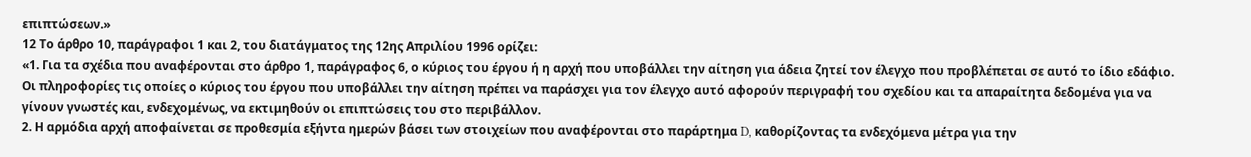επιπτώσεων.»
12 Το άρθρο 10, παράγραφοι 1 και 2, του διατάγματος της 12ης Απριλίου 1996 ορίζει:
«1. Για τα σχέδια που αναφέρονται στο άρθρο 1, παράγραφος 6, ο κύριος του έργου ή η αρχή που υποβάλλει την αίτηση για άδεια ζητεί τον έλεγχο που προβλέπεται σε αυτό το ίδιο εδάφιο. Οι πληροφορίες τις οποίες ο κύριος του έργου που υποβάλλει την αίτηση πρέπει να παράσχει για τον έλεγχο αυτό αφορούν περιγραφή του σχεδίου και τα απαραίτητα δεδομένα για να γίνουν γνωστές και, ενδεχομένως, να εκτιμηθούν οι επιπτώσεις του στο περιβάλλον.
2. Η αρμόδια αρχή αποφαίνεται σε προθεσμία εξήντα ημερών βάσει των στοιχείων που αναφέρονται στο παράρτημα D, καθορίζοντας τα ενδεχόμενα μέτρα για την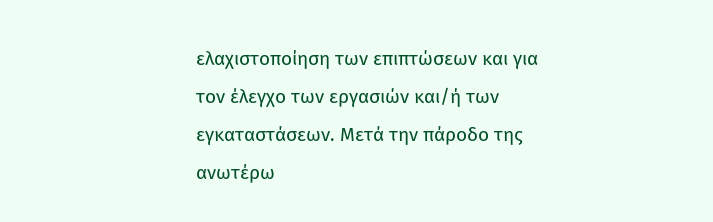ελαχιστοποίηση των επιπτώσεων και για τον έλεγχο των εργασιών και/ή των εγκαταστάσεων. Μετά την πάροδο της ανωτέρω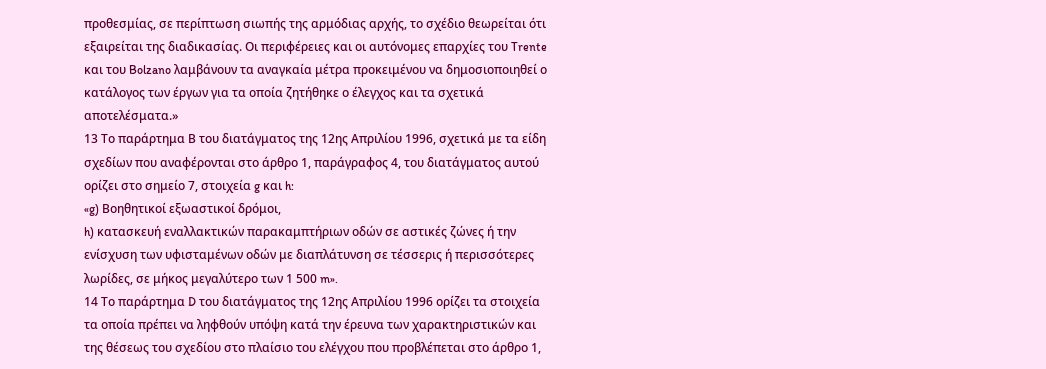προθεσμίας, σε περίπτωση σιωπής της αρμόδιας αρχής, το σχέδιο θεωρείται ότι εξαιρείται της διαδικασίας. Οι περιφέρειες και οι αυτόνομες επαρχίες του Trente και του Bolzano λαμβάνουν τα αναγκαία μέτρα προκειμένου να δημοσιοποιηθεί ο κατάλογος των έργων για τα οποία ζητήθηκε ο έλεγχος και τα σχετικά αποτελέσματα.»
13 Το παράρτημα Β του διατάγματος της 12ης Απριλίου 1996, σχετικά με τα είδη σχεδίων που αναφέρονται στο άρθρο 1, παράγραφος 4, του διατάγματος αυτού ορίζει στο σημείο 7, στοιχεία g και h:
«g) Βοηθητικοί εξωαστικοί δρόμοι,
h) κατασκευή εναλλακτικών παρακαμπτήριων οδών σε αστικές ζώνες ή την ενίσχυση των υφισταμένων οδών με διαπλάτυνση σε τέσσερις ή περισσότερες λωρίδες, σε μήκος μεγαλύτερο των 1 500 m».
14 Το παράρτημα D του διατάγματος της 12ης Απριλίου 1996 ορίζει τα στοιχεία τα οποία πρέπει να ληφθούν υπόψη κατά την έρευνα των χαρακτηριστικών και της θέσεως του σχεδίου στο πλαίσιο του ελέγχου που προβλέπεται στο άρθρο 1,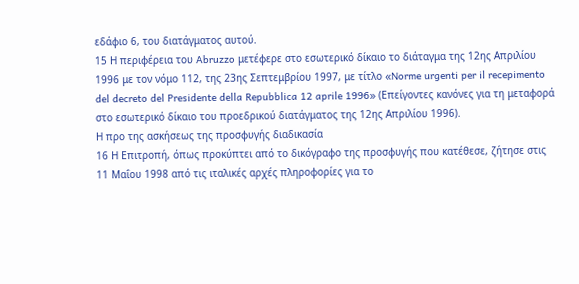εδάφιο 6, του διατάγματος αυτού.
15 Η περιφέρεια του Abruzzo μετέφερε στο εσωτερικό δίκαιο το διάταγμα της 12ης Απριλίου 1996 με τον νόμο 112, της 23ης Σεπτεμβρίου 1997, με τίτλο «Norme urgenti per il recepimento del decreto del Presidente della Repubblica 12 aprile 1996» (Επείγοντες κανόνες για τη μεταφορά στο εσωτερικό δίκαιο του προεδρικού διατάγματος της 12ης Απριλίου 1996).
Η προ της ασκήσεως της προσφυγής διαδικασία
16 Η Επιτροπή, όπως προκύπτει από το δικόγραφο της προσφυγής που κατέθεσε, ζήτησε στις 11 Μαΐου 1998 από τις ιταλικές αρχές πληροφορίες για το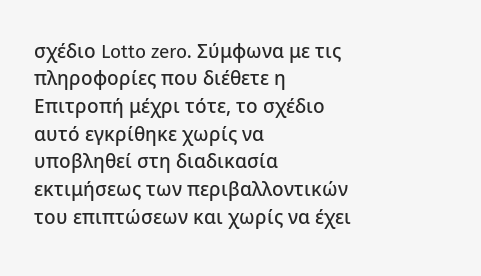σχέδιο Lotto zero. Σύμφωνα με τις πληροφορίες που διέθετε η Επιτροπή μέχρι τότε, το σχέδιο αυτό εγκρίθηκε χωρίς να υποβληθεί στη διαδικασία εκτιμήσεως των περιβαλλοντικών του επιπτώσεων και χωρίς να έχει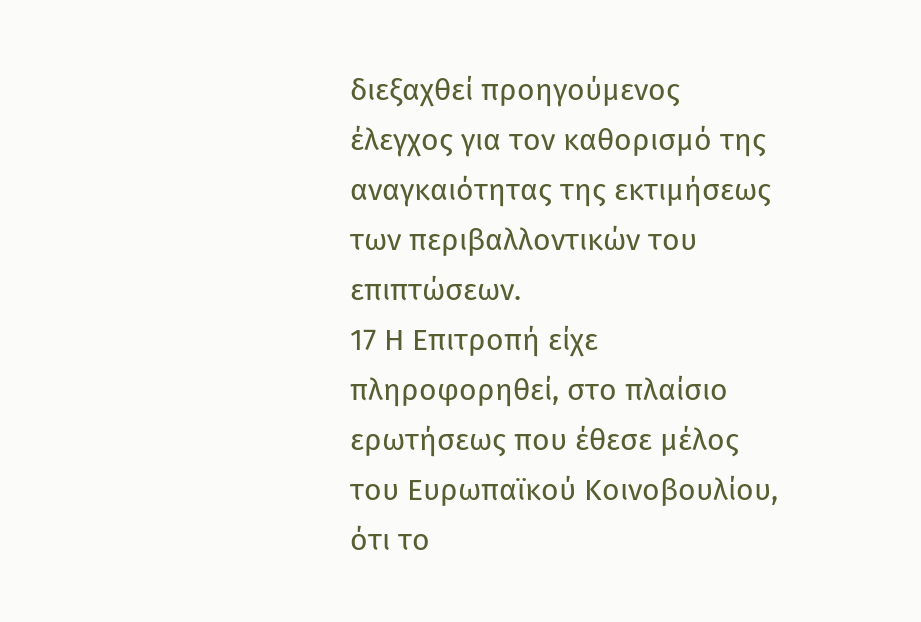διεξαχθεί προηγούμενος έλεγχος για τον καθορισμό της αναγκαιότητας της εκτιμήσεως των περιβαλλοντικών του επιπτώσεων.
17 Η Επιτροπή είχε πληροφορηθεί, στο πλαίσιο ερωτήσεως που έθεσε μέλος του Ευρωπαϊκού Κοινοβουλίου, ότι το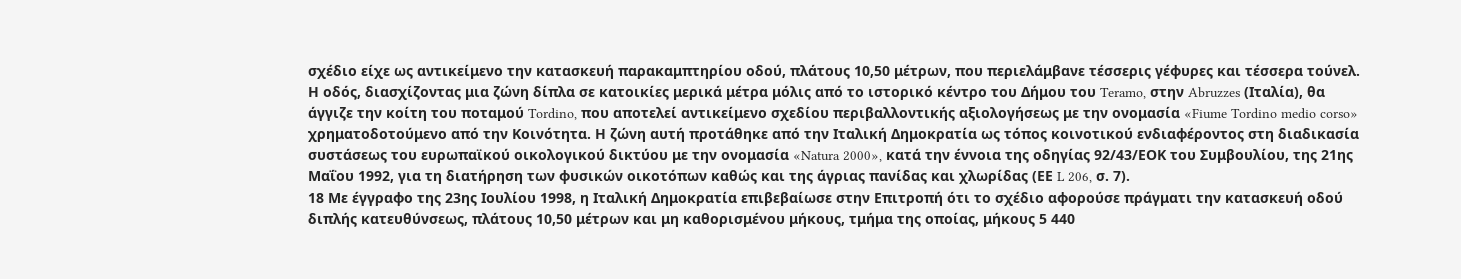σχέδιο είχε ως αντικείμενο την κατασκευή παρακαμπτηρίου οδού, πλάτους 10,50 μέτρων, που περιελάμβανε τέσσερις γέφυρες και τέσσερα τούνελ. Η οδός, διασχίζοντας μια ζώνη δίπλα σε κατοικίες μερικά μέτρα μόλις από το ιστορικό κέντρο του Δήμου του Teramo, στην Abruzzes (Ιταλία), θα άγγιζε την κοίτη του ποταμού Tordino, που αποτελεί αντικείμενο σχεδίου περιβαλλοντικής αξιολογήσεως με την ονομασία «Fiume Tordino medio corso» χρηματοδοτούμενο από την Κοινότητα. Η ζώνη αυτή προτάθηκε από την Ιταλική Δημοκρατία ως τόπος κοινοτικού ενδιαφέροντος στη διαδικασία συστάσεως του ευρωπαϊκού οικολογικού δικτύου με την ονομασία «Natura 2000», κατά την έννοια της οδηγίας 92/43/ΕΟΚ του Συμβουλίου, της 21ης Μαΐου 1992, για τη διατήρηση των φυσικών οικοτόπων καθώς και της άγριας πανίδας και χλωρίδας (ΕΕ L 206, σ. 7).
18 Με έγγραφο της 23ης Ιουλίου 1998, η Ιταλική Δημοκρατία επιβεβαίωσε στην Επιτροπή ότι το σχέδιο αφορούσε πράγματι την κατασκευή οδού διπλής κατευθύνσεως, πλάτους 10,50 μέτρων και μη καθορισμένου μήκους, τμήμα της οποίας, μήκους 5 440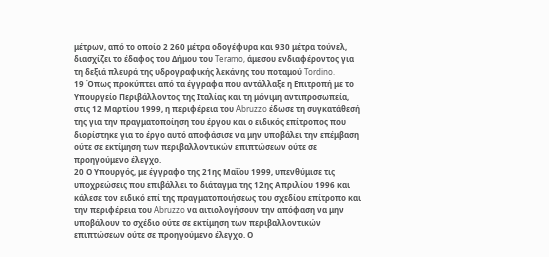μέτρων, από το οποίο 2 260 μέτρα οδογέφυρα και 930 μέτρα τούνελ, διασχίζει το έδαφος του Δήμου του Teramo, άμεσου ενδιαφέροντος για τη δεξιά πλευρά της υδρογραφικής λεκάνης του ποταμού Tordino.
19 Όπως προκύπτει από τα έγγραφα που αντάλλαξε η Επιτροπή με το Υπουργείο Περιβάλλοντος της Ιταλίας και τη μόνιμη αντιπροσωπεία, στις 12 Μαρτίου 1999, η περιφέρεια του Abruzzo έδωσε τη συγκατάθεσή της για την πραγματοποίηση του έργου και ο ειδικός επίτροπος που διορίστηκε για το έργο αυτό αποφάσισε να μην υποβάλει την επέμβαση ούτε σε εκτίμηση των περιβαλλοντικών επιπτώσεων ούτε σε προηγούμενο έλεγχο.
20 Ο Υπουργός, με έγγραφο της 21ης Μαΐου 1999, υπενθύμισε τις υποχρεώσεις που επιβάλλει το διάταγμα της 12ης Απριλίου 1996 και κάλεσε τον ειδικό επί της πραγματοποιήσεως του σχεδίου επίτροπο και την περιφέρεια του Abruzzo να αιτιολογήσουν την απόφαση να μην υποβάλουν το σχέδιο ούτε σε εκτίμηση των περιβαλλοντικών επιπτώσεων ούτε σε προηγούμενο έλεγχο. Ο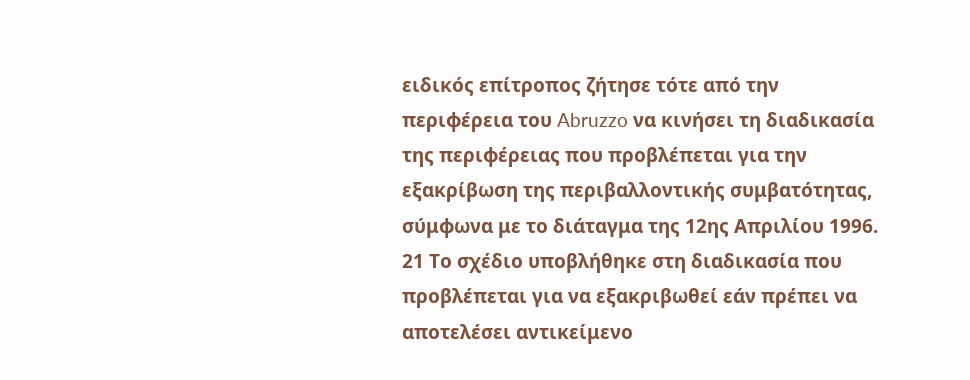ειδικός επίτροπος ζήτησε τότε από την περιφέρεια του Abruzzo να κινήσει τη διαδικασία της περιφέρειας που προβλέπεται για την εξακρίβωση της περιβαλλοντικής συμβατότητας, σύμφωνα με το διάταγμα της 12ης Απριλίου 1996.
21 Το σχέδιο υποβλήθηκε στη διαδικασία που προβλέπεται για να εξακριβωθεί εάν πρέπει να αποτελέσει αντικείμενο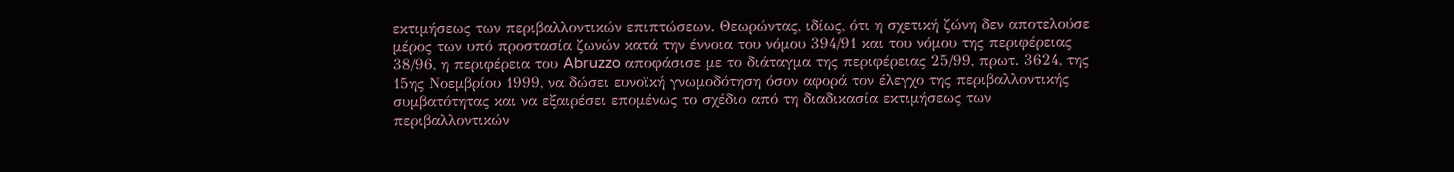εκτιμήσεως των περιβαλλοντικών επιπτώσεων. Θεωρώντας, ιδίως, ότι η σχετική ζώνη δεν αποτελούσε μέρος των υπό προστασία ζωνών κατά την έννοια του νόμου 394/91 και του νόμου της περιφέρειας 38/96, η περιφέρεια του Abruzzo αποφάσισε με το διάταγμα της περιφέρειας 25/99, πρωτ. 3624, της 15ης Νοεμβρίου 1999, να δώσει ευνοϊκή γνωμοδότηση όσον αφορά τον έλεγχο της περιβαλλοντικής συμβατότητας και να εξαιρέσει επομένως το σχέδιο από τη διαδικασία εκτιμήσεως των περιβαλλοντικών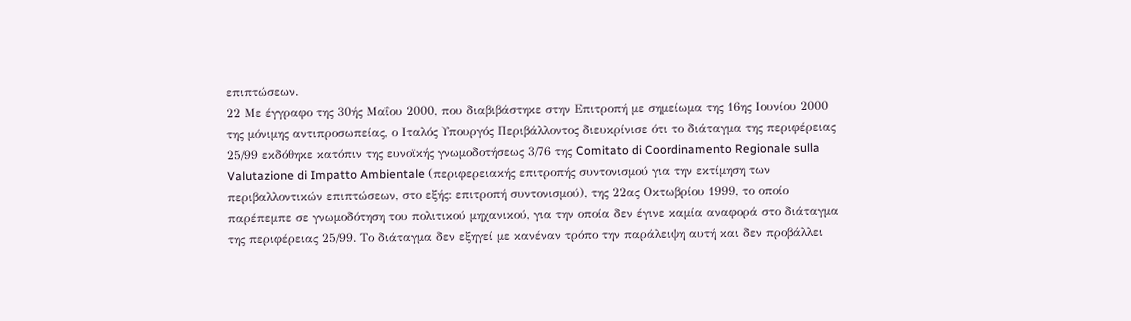επιπτώσεων.
22 Με έγγραφο της 30ής Μαΐου 2000, που διαβιβάστηκε στην Επιτροπή με σημείωμα της 16ης Ιουνίου 2000 της μόνιμης αντιπροσωπείας, ο Ιταλός Υπουργός Περιβάλλοντος διευκρίνισε ότι το διάταγμα της περιφέρειας 25/99 εκδόθηκε κατόπιν της ευνοϊκής γνωμοδοτήσεως 3/76 της Comitato di Coordinamento Regionale sulla Valutazione di Impatto Ambientale (περιφερειακής επιτροπής συντονισμού για την εκτίμηση των περιβαλλοντικών επιπτώσεων, στο εξής: επιτροπή συντονισμού), της 22ας Οκτωβρίου 1999, το οποίο παρέπεμπε σε γνωμοδότηση του πολιτικού μηχανικού, για την οποία δεν έγινε καμία αναφορά στο διάταγμα της περιφέρειας 25/99. Το διάταγμα δεν εξηγεί με κανέναν τρόπο την παράλειψη αυτή και δεν προβάλλει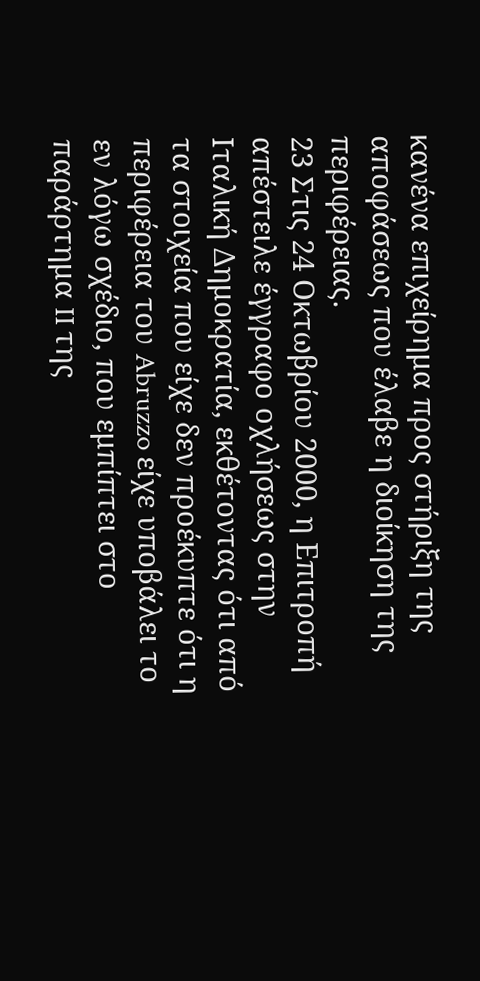κανένα επιχείρημα προς στήριξη της αποφάσεως που έλαβε η διοίκηση της περιφέρειας.
23 Στις 24 Οκτωβρίου 2000, η Επιτροπή απέστειλε έγγραφο οχλήσεως στην Ιταλική Δημοκρατία, εκθέτοντας ότι από τα στοιχεία που είχε δεν προέκυπτε ότι η περιφέρεια του Abruzzo είχε υποβάλει το εν λόγω σχέδιο, που εμπίπτει στο παράρτημα II της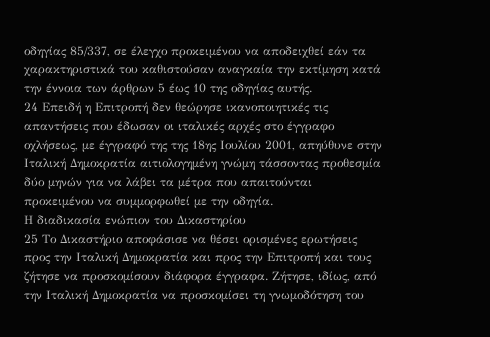οδηγίας 85/337, σε έλεγχο προκειμένου να αποδειχθεί εάν τα χαρακτηριστικά του καθιστούσαν αναγκαία την εκτίμηση κατά την έννοια των άρθρων 5 έως 10 της οδηγίας αυτής.
24 Επειδή η Επιτροπή δεν θεώρησε ικανοποιητικές τις απαντήσεις που έδωσαν οι ιταλικές αρχές στο έγγραφο οχλήσεως, με έγγραφό της της 18ης Ιουλίου 2001, απηύθυνε στην Ιταλική Δημοκρατία αιτιολογημένη γνώμη τάσσοντας προθεσμία δύο μηνών για να λάβει τα μέτρα που απαιτούνται προκειμένου να συμμορφωθεί με την οδηγία.
Η διαδικασία ενώπιον του Δικαστηρίου
25 Το Δικαστήριο αποφάσισε να θέσει ορισμένες ερωτήσεις προς την Ιταλική Δημοκρατία και προς την Επιτροπή και τους ζήτησε να προσκομίσουν διάφορα έγγραφα. Ζήτησε, ιδίως, από την Ιταλική Δημοκρατία να προσκομίσει τη γνωμοδότηση του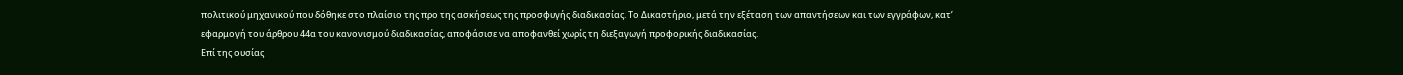πολιτικού μηχανικού που δόθηκε στο πλαίσιο της προ της ασκήσεως της προσφυγής διαδικασίας. Το Δικαστήριο, μετά την εξέταση των απαντήσεων και των εγγράφων, κατ’ εφαρμογή του άρθρου 44α του κανονισμού διαδικασίας, αποφάσισε να αποφανθεί χωρίς τη διεξαγωγή προφορικής διαδικασίας.
Επί της ουσίας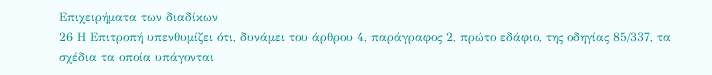Επιχειρήματα των διαδίκων
26 Η Επιτροπή υπενθυμίζει ότι, δυνάμει του άρθρου 4, παράγραφος 2, πρώτο εδάφιο, της οδηγίας 85/337, τα σχέδια τα οποία υπάγονται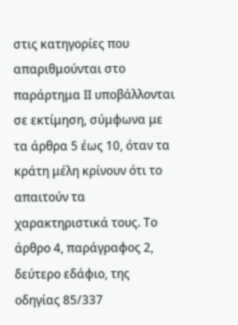στις κατηγορίες που απαριθμούνται στο παράρτημα ΙΙ υποβάλλονται σε εκτίμηση, σύμφωνα με τα άρθρα 5 έως 10, όταν τα κράτη μέλη κρίνουν ότι το απαιτούν τα χαρακτηριστικά τους. Το άρθρο 4, παράγραφος 2, δεύτερο εδάφιο, της οδηγίας 85/337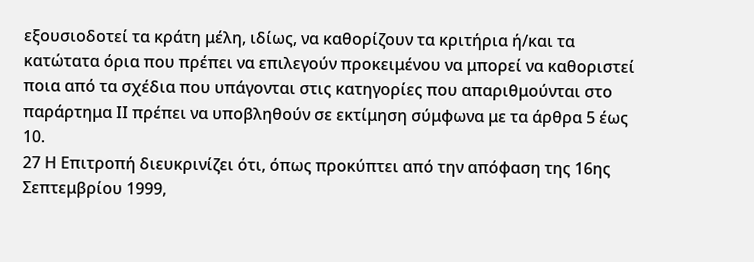εξουσιοδοτεί τα κράτη μέλη, ιδίως, να καθορίζουν τα κριτήρια ή/και τα κατώτατα όρια που πρέπει να επιλεγούν προκειμένου να μπορεί να καθοριστεί ποια από τα σχέδια που υπάγονται στις κατηγορίες που απαριθμούνται στο παράρτημα ΙΙ πρέπει να υποβληθούν σε εκτίμηση σύμφωνα με τα άρθρα 5 έως 10.
27 Η Επιτροπή διευκρινίζει ότι, όπως προκύπτει από την απόφαση της 16ης Σεπτεμβρίου 1999,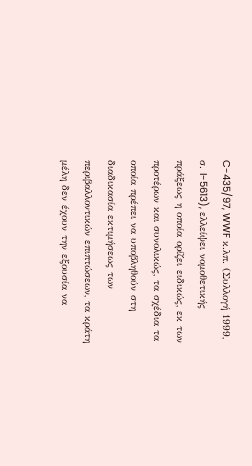C-435/97, WWF κ.λπ. (Συλλογή 1999, σ. I-5613), ελλείψει νομοθετικής πράξεως η οποία ορίζει ειδικώς, εκ των προτέρων και συνολικώς, τα σχέδια τα οποία πρέπει να υποβληθούν στη διαδικασία εκτιμήσεως των περιβαλλοντικών επιπτώσεων, τα κράτη μέλη δεν έχουν την εξουσία να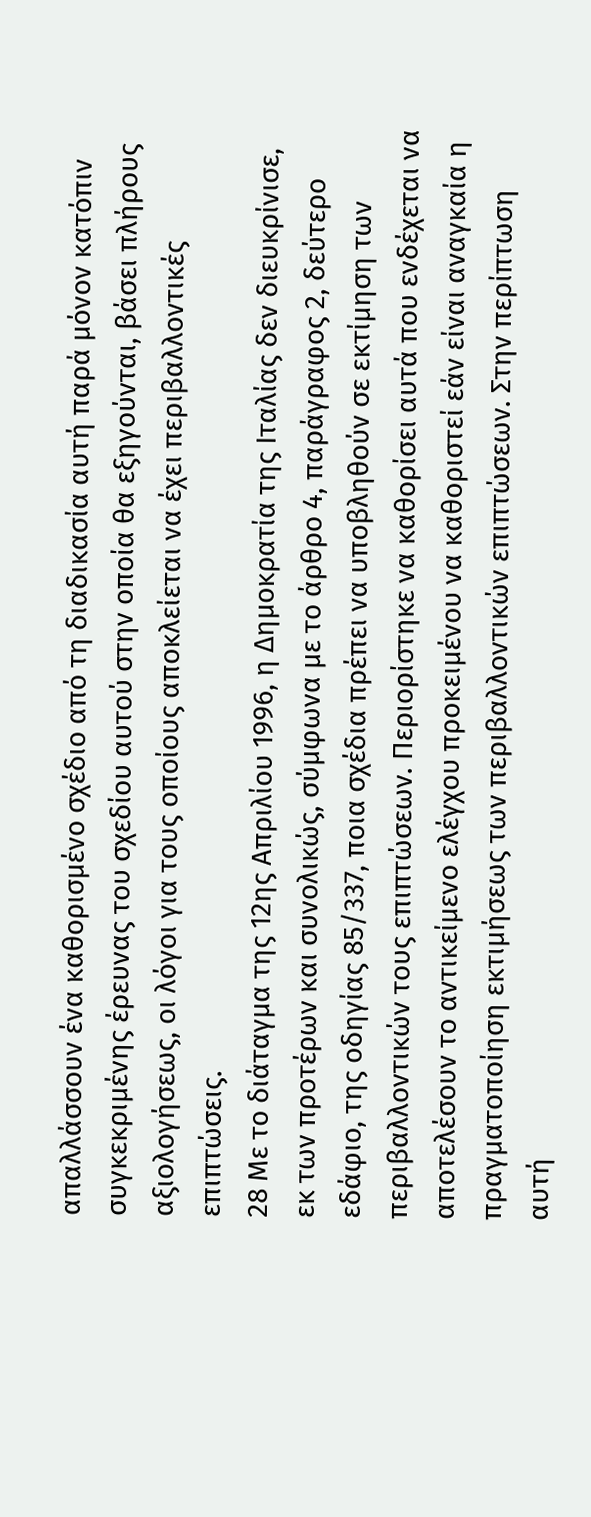απαλλάσσουν ένα καθορισμένο σχέδιο από τη διαδικασία αυτή παρά μόνον κατόπιν συγκεκριμένης έρευνας του σχεδίου αυτού στην οποία θα εξηγούνται, βάσει πλήρους αξιολογήσεως, οι λόγοι για τους οποίους αποκλείεται να έχει περιβαλλοντικές επιπτώσεις.
28 Με το διάταγμα της 12ης Απριλίου 1996, η Δημοκρατία της Ιταλίας δεν διευκρίνισε, εκ των προτέρων και συνολικώς, σύμφωνα με το άρθρο 4, παράγραφος 2, δεύτερο εδάφιο, της οδηγίας 85/337, ποια σχέδια πρέπει να υποβληθούν σε εκτίμηση των περιβαλλοντικών τους επιπτώσεων. Περιορίστηκε να καθορίσει αυτά που ενδέχεται να αποτελέσουν το αντικείμενο ελέγχου προκειμένου να καθοριστεί εάν είναι αναγκαία η πραγματοποίηση εκτιμήσεως των περιβαλλοντικών επιπτώσεων. Στην περίπτωση αυτή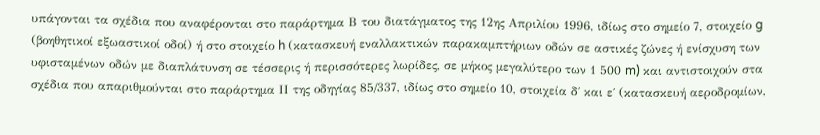υπάγονται τα σχέδια που αναφέρονται στο παράρτημα Β του διατάγματος της 12ης Απριλίου 1996, ιδίως στο σημείο 7, στοιχείο g (βοηθητικοί εξωαστικοί οδοί) ή στο στοιχείο h (κατασκευή εναλλακτικών παρακαμπτήριων οδών σε αστικές ζώνες ή ενίσχυση των υφισταμένων οδών με διαπλάτυνση σε τέσσερις ή περισσότερες λωρίδες, σε μήκος μεγαλύτερο των 1 500 m) και αντιστοιχούν στα σχέδια που απαριθμούνται στο παράρτημα ΙΙ της οδηγίας 85/337, ιδίως στο σημείο 10, στοιχεία δ΄ και ε΄ (κατασκευή αεροδρομίων,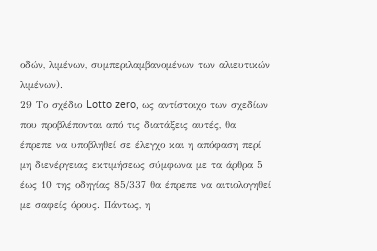οδών, λιμένων, συμπεριλαμβανομένων των αλιευτικών λιμένων).
29 Το σχέδιο Lotto zero, ως αντίστοιχο των σχεδίων που προβλέπονται από τις διατάξεις αυτές, θα έπρεπε να υποβληθεί σε έλεγχο και η απόφαση περί μη διενέργειας εκτιμήσεως σύμφωνα με τα άρθρα 5 έως 10 της οδηγίας 85/337 θα έπρεπε να αιτιολογηθεί με σαφείς όρους. Πάντως, η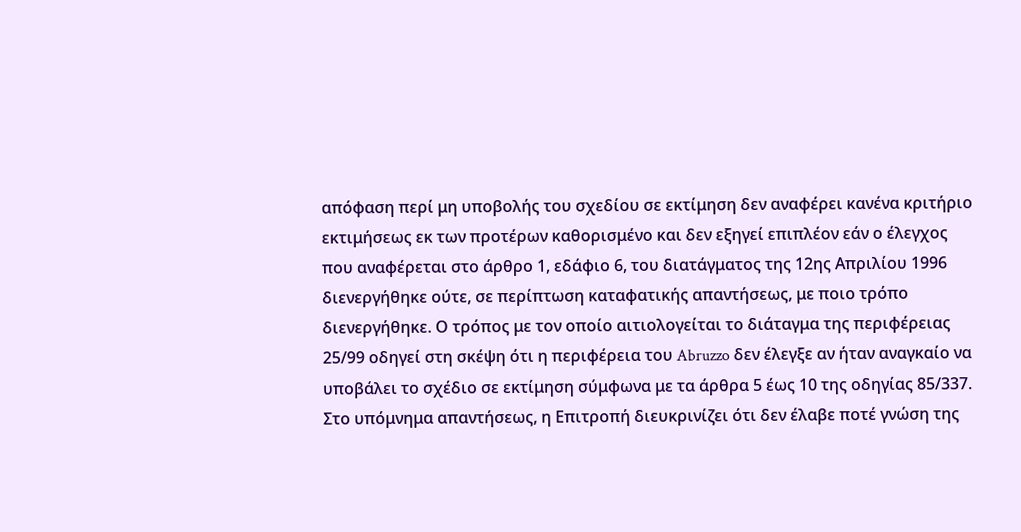απόφαση περί μη υποβολής του σχεδίου σε εκτίμηση δεν αναφέρει κανένα κριτήριο εκτιμήσεως εκ των προτέρων καθορισμένο και δεν εξηγεί επιπλέον εάν ο έλεγχος που αναφέρεται στο άρθρο 1, εδάφιο 6, του διατάγματος της 12ης Απριλίου 1996 διενεργήθηκε ούτε, σε περίπτωση καταφατικής απαντήσεως, με ποιο τρόπο διενεργήθηκε. Ο τρόπος με τον οποίο αιτιολογείται το διάταγμα της περιφέρειας 25/99 οδηγεί στη σκέψη ότι η περιφέρεια του Abruzzo δεν έλεγξε αν ήταν αναγκαίο να υποβάλει το σχέδιο σε εκτίμηση σύμφωνα με τα άρθρα 5 έως 10 της οδηγίας 85/337. Στο υπόμνημα απαντήσεως, η Επιτροπή διευκρινίζει ότι δεν έλαβε ποτέ γνώση της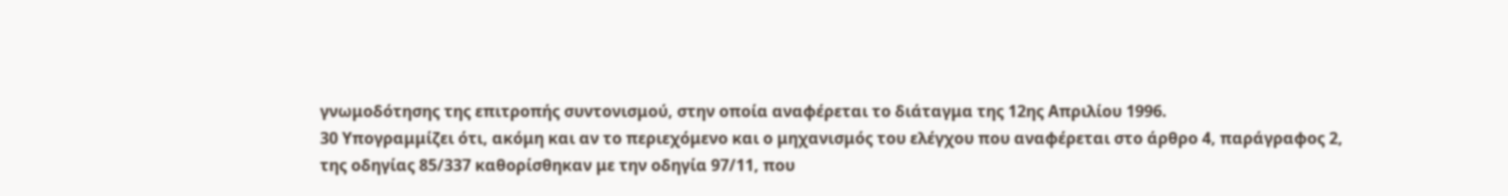γνωμοδότησης της επιτροπής συντονισμού, στην οποία αναφέρεται το διάταγμα της 12ης Απριλίου 1996.
30 Υπογραμμίζει ότι, ακόμη και αν το περιεχόμενο και ο μηχανισμός του ελέγχου που αναφέρεται στο άρθρο 4, παράγραφος 2, της οδηγίας 85/337 καθορίσθηκαν με την οδηγία 97/11, που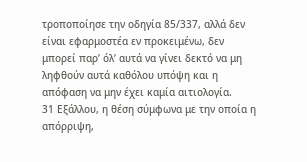τροποποίησε την οδηγία 85/337, αλλά δεν είναι εφαρμοστέα εν προκειμένω, δεν μπορεί παρ’ όλ’ αυτά να γίνει δεκτό να μη ληφθούν αυτά καθόλου υπόψη και η απόφαση να μην έχει καμία αιτιολογία.
31 Εξάλλου, η θέση σύμφωνα με την οποία η απόρριψη,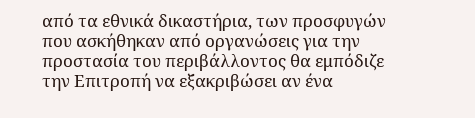από τα εθνικά δικαστήρια, των προσφυγών που ασκήθηκαν από οργανώσεις για την προστασία του περιβάλλοντος θα εμπόδιζε την Επιτροπή να εξακριβώσει αν ένα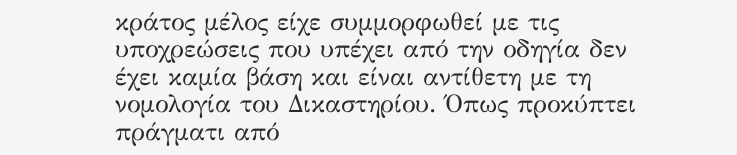κράτος μέλος είχε συμμορφωθεί με τις υποχρεώσεις που υπέχει από την οδηγία δεν έχει καμία βάση και είναι αντίθετη με τη νομολογία του Δικαστηρίου. Όπως προκύπτει πράγματι από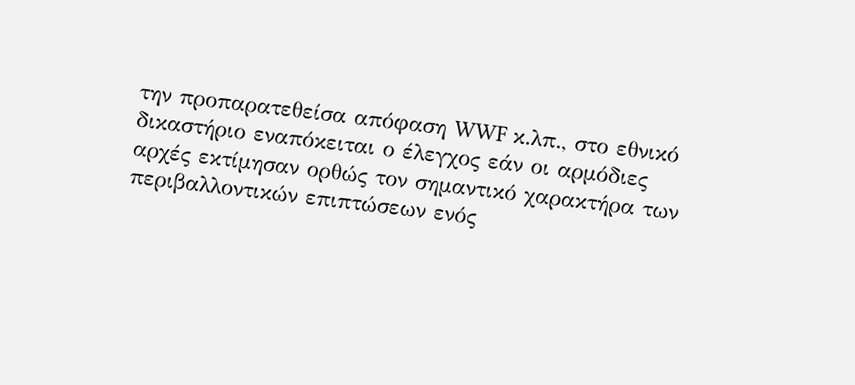την προπαρατεθείσα απόφαση WWF κ.λπ., στο εθνικό δικαστήριο εναπόκειται ο έλεγχος εάν οι αρμόδιες αρχές εκτίμησαν ορθώς τον σημαντικό χαρακτήρα των περιβαλλοντικών επιπτώσεων ενός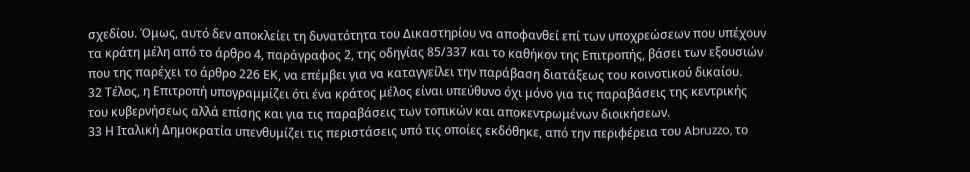σχεδίου. Όμως, αυτό δεν αποκλείει τη δυνατότητα του Δικαστηρίου να αποφανθεί επί των υποχρεώσεων που υπέχουν τα κράτη μέλη από το άρθρο 4, παράγραφος 2, της οδηγίας 85/337 και το καθήκον της Επιτροπής, βάσει των εξουσιών που της παρέχει το άρθρο 226 ΕΚ, να επέμβει για να καταγγείλει την παράβαση διατάξεως του κοινοτικού δικαίου.
32 Τέλος, η Επιτροπή υπογραμμίζει ότι ένα κράτος μέλος είναι υπεύθυνο όχι μόνο για τις παραβάσεις της κεντρικής του κυβερνήσεως αλλά επίσης και για τις παραβάσεις των τοπικών και αποκεντρωμένων διοικήσεων.
33 Η Ιταλική Δημοκρατία υπενθυμίζει τις περιστάσεις υπό τις οποίες εκδόθηκε, από την περιφέρεια του Abruzzo, το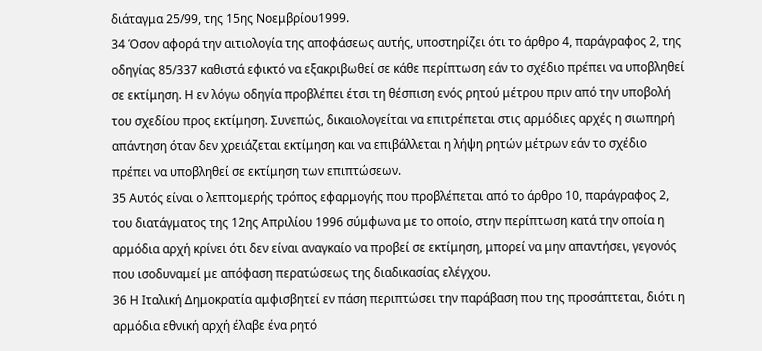διάταγμα 25/99, της 15ης Νοεμβρίου1999.
34 Όσον αφορά την αιτιολογία της αποφάσεως αυτής, υποστηρίζει ότι το άρθρο 4, παράγραφος 2, της οδηγίας 85/337 καθιστά εφικτό να εξακριβωθεί σε κάθε περίπτωση εάν το σχέδιο πρέπει να υποβληθεί σε εκτίμηση. Η εν λόγω οδηγία προβλέπει έτσι τη θέσπιση ενός ρητού μέτρου πριν από την υποβολή του σχεδίου προς εκτίμηση. Συνεπώς, δικαιολογείται να επιτρέπεται στις αρμόδιες αρχές η σιωπηρή απάντηση όταν δεν χρειάζεται εκτίμηση και να επιβάλλεται η λήψη ρητών μέτρων εάν το σχέδιο πρέπει να υποβληθεί σε εκτίμηση των επιπτώσεων.
35 Αυτός είναι ο λεπτομερής τρόπος εφαρμογής που προβλέπεται από το άρθρο 10, παράγραφος 2, του διατάγματος της 12ης Απριλίου 1996 σύμφωνα με το οποίο, στην περίπτωση κατά την οποία η αρμόδια αρχή κρίνει ότι δεν είναι αναγκαίο να προβεί σε εκτίμηση, μπορεί να μην απαντήσει, γεγονός που ισοδυναμεί με απόφαση περατώσεως της διαδικασίας ελέγχου.
36 Η Ιταλική Δημοκρατία αμφισβητεί εν πάση περιπτώσει την παράβαση που της προσάπτεται, διότι η αρμόδια εθνική αρχή έλαβε ένα ρητό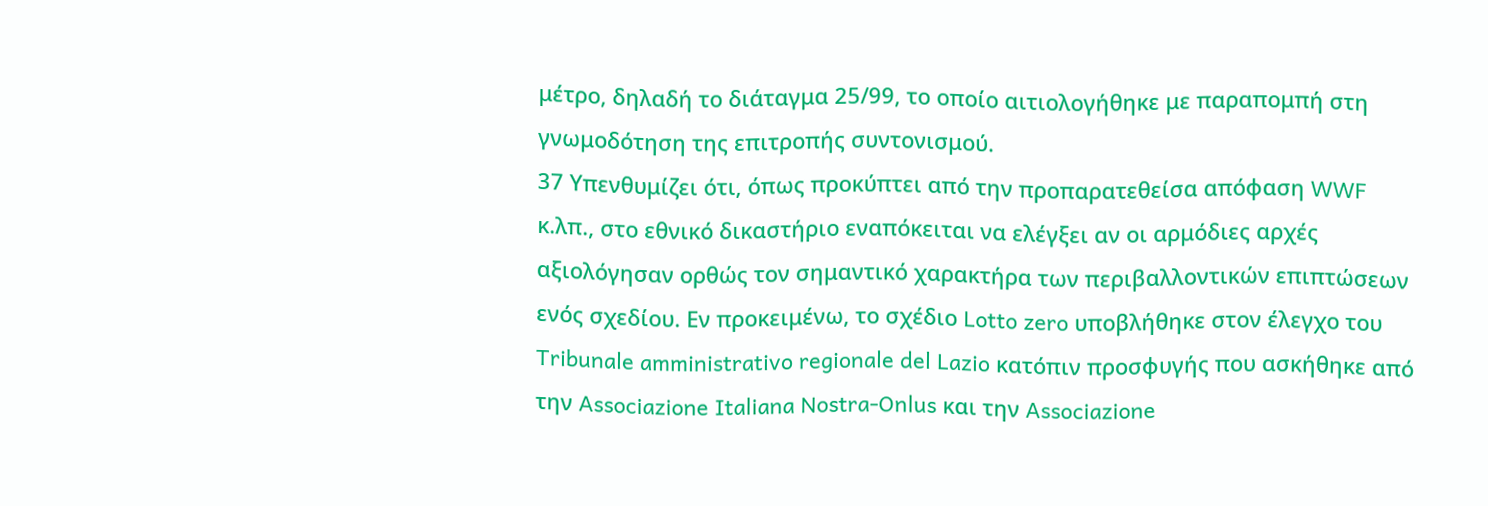μέτρο, δηλαδή το διάταγμα 25/99, το οποίο αιτιολογήθηκε με παραπομπή στη γνωμοδότηση της επιτροπής συντονισμού.
37 Υπενθυμίζει ότι, όπως προκύπτει από την προπαρατεθείσα απόφαση WWF κ.λπ., στο εθνικό δικαστήριο εναπόκειται να ελέγξει αν οι αρμόδιες αρχές αξιολόγησαν ορθώς τον σημαντικό χαρακτήρα των περιβαλλοντικών επιπτώσεων ενός σχεδίου. Εν προκειμένω, το σχέδιο Lotto zero υποβλήθηκε στον έλεγχο του Tribunale amministrativo regionale del Lazio κατόπιν προσφυγής που ασκήθηκε από την Associazione Italiana Nostra-Onlus και την Associazione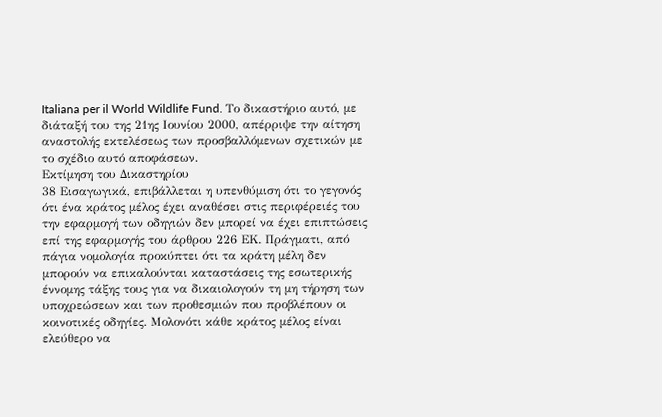Italiana per il World Wildlife Fund. Το δικαστήριο αυτό, με διάταξή του της 21ης Ιουνίου 2000, απέρριψε την αίτηση αναστολής εκτελέσεως των προσβαλλόμενων σχετικών με το σχέδιο αυτό αποφάσεων.
Εκτίμηση του Δικαστηρίου
38 Εισαγωγικά, επιβάλλεται η υπενθύμιση ότι το γεγονός ότι ένα κράτος μέλος έχει αναθέσει στις περιφέρειές του την εφαρμογή των οδηγιών δεν μπορεί να έχει επιπτώσεις επί της εφαρμογής του άρθρου 226 ΕΚ. Πράγματι, από πάγια νομολογία προκύπτει ότι τα κράτη μέλη δεν μπορούν να επικαλούνται καταστάσεις της εσωτερικής έννομης τάξης τους για να δικαιολογούν τη μη τήρηση των υποχρεώσεων και των προθεσμιών που προβλέπουν οι κοινοτικές οδηγίες. Μολονότι κάθε κράτος μέλος είναι ελεύθερο να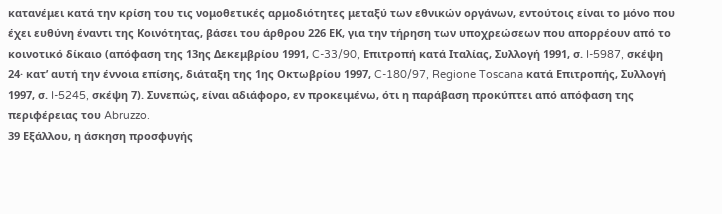κατανέμει κατά την κρίση του τις νομοθετικές αρμοδιότητες μεταξύ των εθνικών οργάνων, εντούτοις είναι το μόνο που έχει ευθύνη έναντι της Κοινότητας, βάσει του άρθρου 226 ΕΚ, για την τήρηση των υποχρεώσεων που απορρέουν από το κοινοτικό δίκαιο (απόφαση της 13ης Δεκεμβρίου 1991, C-33/90, Επιτροπή κατά Ιταλίας, Συλλογή 1991, σ. I-5987, σκέψη 24· κατ’ αυτή την έννοια επίσης, διάταξη της 1ης Οκτωβρίου 1997, C-180/97, Regione Toscana κατά Επιτροπής, Συλλογή 1997, σ. I-5245, σκέψη 7). Συνεπώς, είναι αδιάφορο, εν προκειμένω, ότι η παράβαση προκύπτει από απόφαση της περιφέρειας του Abruzzo.
39 Εξάλλου, η άσκηση προσφυγής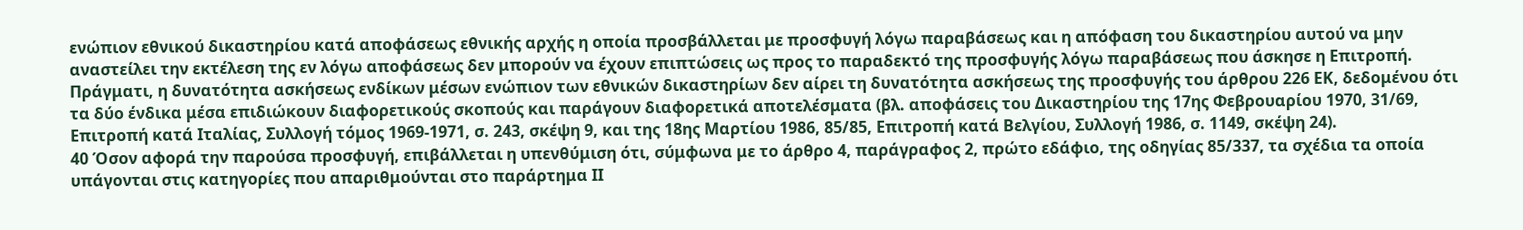ενώπιον εθνικού δικαστηρίου κατά αποφάσεως εθνικής αρχής η οποία προσβάλλεται με προσφυγή λόγω παραβάσεως και η απόφαση του δικαστηρίου αυτού να μην αναστείλει την εκτέλεση της εν λόγω αποφάσεως δεν μπορούν να έχουν επιπτώσεις ως προς το παραδεκτό της προσφυγής λόγω παραβάσεως που άσκησε η Επιτροπή. Πράγματι, η δυνατότητα ασκήσεως ενδίκων μέσων ενώπιον των εθνικών δικαστηρίων δεν αίρει τη δυνατότητα ασκήσεως της προσφυγής του άρθρου 226 ΕΚ, δεδομένου ότι τα δύο ένδικα μέσα επιδιώκουν διαφορετικούς σκοπούς και παράγουν διαφορετικά αποτελέσματα (βλ. αποφάσεις του Δικαστηρίου της 17ης Φεβρουαρίου 1970, 31/69, Επιτροπή κατά Ιταλίας, Συλλογή τόμος 1969-1971, σ. 243, σκέψη 9, και της 18ης Μαρτίου 1986, 85/85, Επιτροπή κατά Βελγίου, Συλλογή 1986, σ. 1149, σκέψη 24).
40 Όσον αφορά την παρούσα προσφυγή, επιβάλλεται η υπενθύμιση ότι, σύμφωνα με το άρθρο 4, παράγραφος 2, πρώτο εδάφιο, της οδηγίας 85/337, τα σχέδια τα οποία υπάγονται στις κατηγορίες που απαριθμούνται στο παράρτημα ΙΙ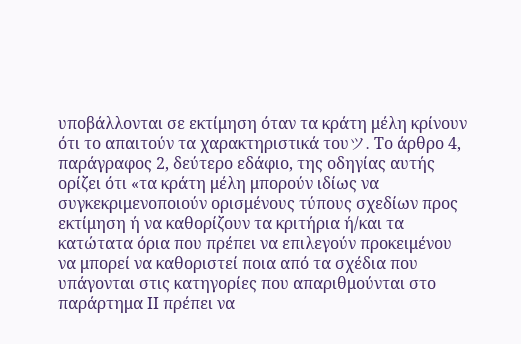υποβάλλονται σε εκτίμηση όταν τα κράτη μέλη κρίνουν ότι το απαιτούν τα χαρακτηριστικά τουツ. Το άρθρο 4, παράγραφος 2, δεύτερο εδάφιο, της οδηγίας αυτής ορίζει ότι «τα κράτη μέλη μπορούν ιδίως να συγκεκριμενοποιούν ορισμένους τύπους σχεδίων προς εκτίμηση ή να καθορίζουν τα κριτήρια ή/και τα κατώτατα όρια που πρέπει να επιλεγούν προκειμένου να μπορεί να καθοριστεί ποια από τα σχέδια που υπάγονται στις κατηγορίες που απαριθμούνται στο παράρτημα ΙΙ πρέπει να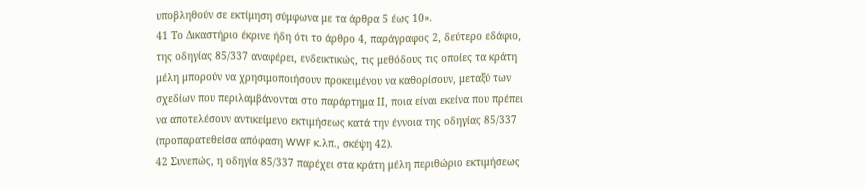υποβληθούν σε εκτίμηση σύμφωνα με τα άρθρα 5 έως 10».
41 Το Δικαστήριο έκρινε ήδη ότι το άρθρο 4, παράγραφος 2, δεύτερο εδάφιο, της οδηγίας 85/337 αναφέρει, ενδεικτικώς, τις μεθόδους τις οποίες τα κράτη μέλη μπορούν να χρησιμοποιήσουν προκειμένου να καθορίσουν, μεταξύ των σχεδίων που περιλαμβάνονται στο παράρτημα ΙΙ, ποια είναι εκείνα που πρέπει να αποτελέσουν αντικείμενο εκτιμήσεως κατά την έννοια της οδηγίας 85/337 (προπαρατεθείσα απόφαση WWF κ.λπ., σκέψη 42).
42 Συνεπώς, η οδηγία 85/337 παρέχει στα κράτη μέλη περιθώριο εκτιμήσεως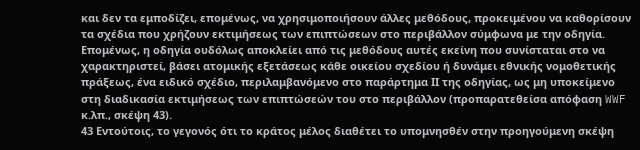και δεν τα εμποδίζει, επομένως, να χρησιμοποιήσουν άλλες μεθόδους, προκειμένου να καθορίσουν τα σχέδια που χρήζουν εκτιμήσεως των επιπτώσεων στο περιβάλλον σύμφωνα με την οδηγία. Επομένως, η οδηγία ουδόλως αποκλείει από τις μεθόδους αυτές εκείνη που συνίσταται στο να χαρακτηριστεί, βάσει ατομικής εξετάσεως κάθε οικείου σχεδίου ή δυνάμει εθνικής νομοθετικής πράξεως, ένα ειδικό σχέδιο, περιλαμβανόμενο στο παράρτημα ΙΙ της οδηγίας, ως μη υποκείμενο στη διαδικασία εκτιμήσεως των επιπτώσεών του στο περιβάλλον (προπαρατεθείσα απόφαση WWF κ.λπ., σκέψη 43).
43 Εντούτοις, το γεγονός ότι το κράτος μέλος διαθέτει το υπομνησθέν στην προηγούμενη σκέψη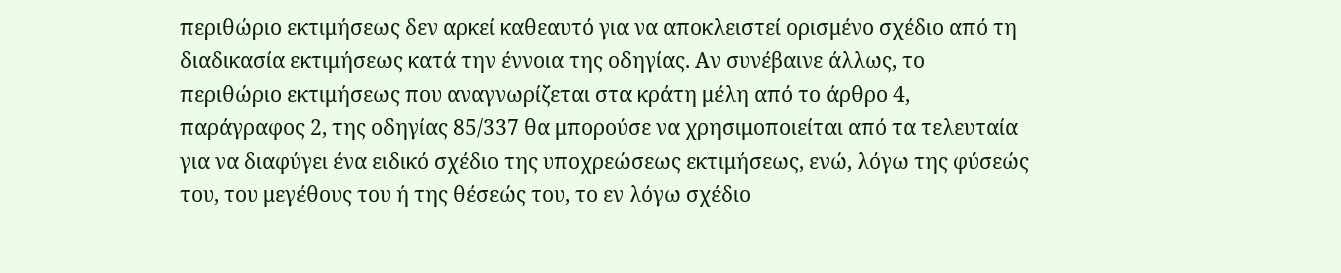περιθώριο εκτιμήσεως δεν αρκεί καθεαυτό για να αποκλειστεί ορισμένο σχέδιο από τη διαδικασία εκτιμήσεως κατά την έννοια της οδηγίας. Αν συνέβαινε άλλως, το περιθώριο εκτιμήσεως που αναγνωρίζεται στα κράτη μέλη από το άρθρο 4, παράγραφος 2, της οδηγίας 85/337 θα μπορούσε να χρησιμοποιείται από τα τελευταία για να διαφύγει ένα ειδικό σχέδιο της υποχρεώσεως εκτιμήσεως, ενώ, λόγω της φύσεώς του, του μεγέθους του ή της θέσεώς του, το εν λόγω σχέδιο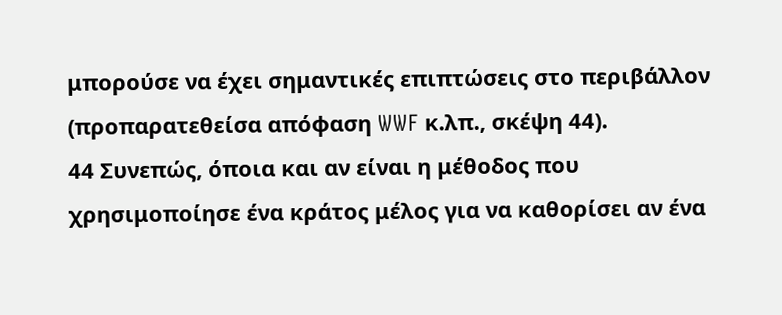μπορούσε να έχει σημαντικές επιπτώσεις στο περιβάλλον (προπαρατεθείσα απόφαση WWF κ.λπ., σκέψη 44).
44 Συνεπώς, όποια και αν είναι η μέθοδος που χρησιμοποίησε ένα κράτος μέλος για να καθορίσει αν ένα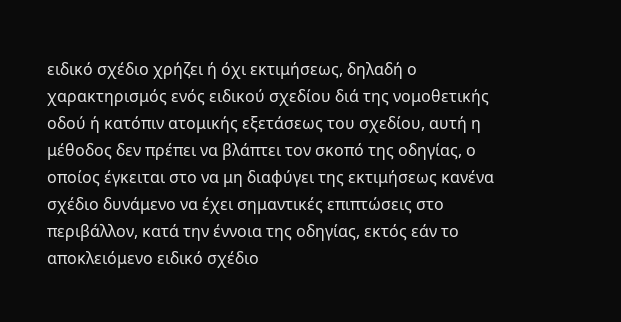ειδικό σχέδιο χρήζει ή όχι εκτιμήσεως, δηλαδή ο χαρακτηρισμός ενός ειδικού σχεδίου διά της νομοθετικής οδού ή κατόπιν ατομικής εξετάσεως του σχεδίου, αυτή η μέθοδος δεν πρέπει να βλάπτει τον σκοπό της οδηγίας, ο οποίος έγκειται στο να μη διαφύγει της εκτιμήσεως κανένα σχέδιο δυνάμενο να έχει σημαντικές επιπτώσεις στο περιβάλλον, κατά την έννοια της οδηγίας, εκτός εάν το αποκλειόμενο ειδικό σχέδιο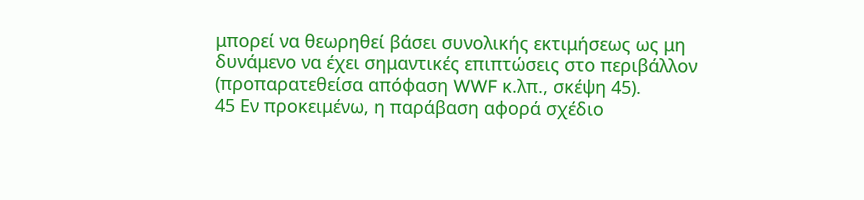μπορεί να θεωρηθεί βάσει συνολικής εκτιμήσεως ως μη δυνάμενο να έχει σημαντικές επιπτώσεις στο περιβάλλον (προπαρατεθείσα απόφαση WWF κ.λπ., σκέψη 45).
45 Εν προκειμένω, η παράβαση αφορά σχέδιο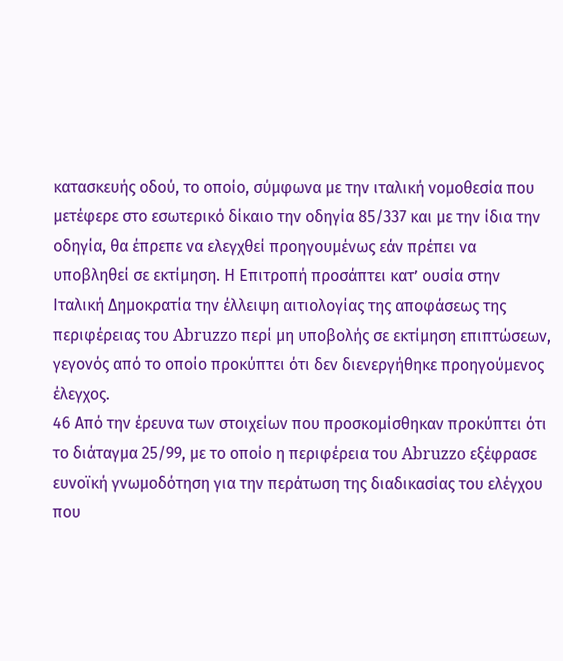κατασκευής οδού, το οποίο, σύμφωνα με την ιταλική νομοθεσία που μετέφερε στο εσωτερικό δίκαιο την οδηγία 85/337 και με την ίδια την οδηγία, θα έπρεπε να ελεγχθεί προηγουμένως εάν πρέπει να υποβληθεί σε εκτίμηση. Η Επιτροπή προσάπτει κατ’ ουσία στην Ιταλική Δημοκρατία την έλλειψη αιτιολογίας της αποφάσεως της περιφέρειας του Abruzzo περί μη υποβολής σε εκτίμηση επιπτώσεων, γεγονός από το οποίο προκύπτει ότι δεν διενεργήθηκε προηγούμενος έλεγχος.
46 Από την έρευνα των στοιχείων που προσκομίσθηκαν προκύπτει ότι το διάταγμα 25/99, με το οποίο η περιφέρεια του Abruzzo εξέφρασε ευνοϊκή γνωμοδότηση για την περάτωση της διαδικασίας του ελέγχου που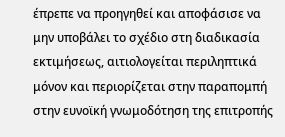έπρεπε να προηγηθεί και αποφάσισε να μην υποβάλει το σχέδιο στη διαδικασία εκτιμήσεως, αιτιολογείται περιληπτικά μόνον και περιορίζεται στην παραπομπή στην ευνοϊκή γνωμοδότηση της επιτροπής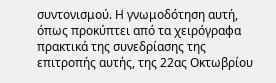συντονισμού. Η γνωμοδότηση αυτή, όπως προκύπτει από τα χειρόγραφα πρακτικά της συνεδρίασης της επιτροπής αυτής, της 22ας Οκτωβρίου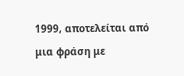1999, αποτελείται από μια φράση με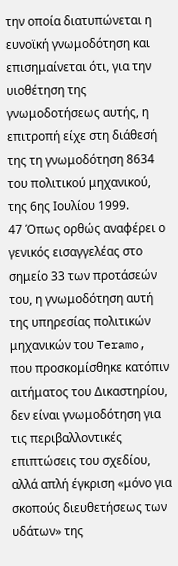την οποία διατυπώνεται η ευνοϊκή γνωμοδότηση και επισημαίνεται ότι, για την υιοθέτηση της γνωμοδοτήσεως αυτής, η επιτροπή είχε στη διάθεσή της τη γνωμοδότηση 8634 του πολιτικού μηχανικού, της 6ης Ιουλίου 1999.
47 Όπως ορθώς αναφέρει ο γενικός εισαγγελέας στο σημείο 33 των προτάσεών του, η γνωμοδότηση αυτή της υπηρεσίας πολιτικών μηχανικών του Teramo, που προσκομίσθηκε κατόπιν αιτήματος του Δικαστηρίου, δεν είναι γνωμοδότηση για τις περιβαλλοντικές επιπτώσεις του σχεδίου, αλλά απλή έγκριση «μόνο για σκοπούς διευθετήσεως των υδάτων» της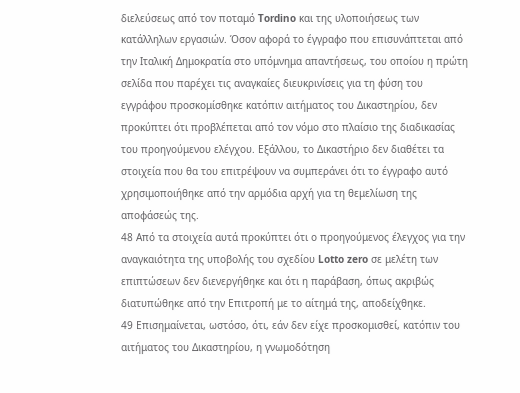διελεύσεως από τον ποταμό Tordino και της υλοποιήσεως των κατάλληλων εργασιών. Όσον αφορά το έγγραφο που επισυνάπτεται από την Ιταλική Δημοκρατία στο υπόμνημα απαντήσεως, του οποίου η πρώτη σελίδα που παρέχει τις αναγκαίες διευκρινίσεις για τη φύση του εγγράφου προσκομίσθηκε κατόπιν αιτήματος του Δικαστηρίου, δεν προκύπτει ότι προβλέπεται από τον νόμο στο πλαίσιο της διαδικασίας του προηγούμενου ελέγχου. Εξάλλου, το Δικαστήριο δεν διαθέτει τα στοιχεία που θα του επιτρέψουν να συμπεράνει ότι το έγγραφο αυτό χρησιμοποιήθηκε από την αρμόδια αρχή για τη θεμελίωση της αποφάσεώς της.
48 Από τα στοιχεία αυτά προκύπτει ότι ο προηγούμενος έλεγχος για την αναγκαιότητα της υποβολής του σχεδίου Lotto zero σε μελέτη των επιπτώσεων δεν διενεργήθηκε και ότι η παράβαση, όπως ακριβώς διατυπώθηκε από την Επιτροπή με το αίτημά της, αποδείχθηκε.
49 Επισημαίνεται, ωστόσο, ότι, εάν δεν είχε προσκομισθεί, κατόπιν του αιτήματος του Δικαστηρίου, η γνωμοδότηση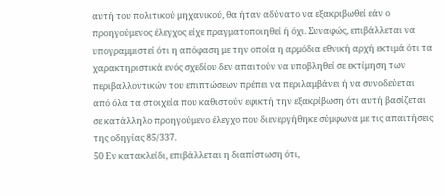αυτή του πολιτικού μηχανικού, θα ήταν αδύνατο να εξακριβωθεί εάν ο προηγούμενος έλεγχος είχε πραγματοποιηθεί ή όχι. Συναφώς, επιβάλλεται να υπογραμμιστεί ότι η απόφαση με την οποία η αρμόδια εθνική αρχή εκτιμά ότι τα χαρακτηριστικά ενός σχεδίου δεν απαιτούν να υποβληθεί σε εκτίμηση των περιβαλλοντικών του επιπτώσεων πρέπει να περιλαμβάνει ή να συνοδεύεται από όλα τα στοιχεία που καθιστούν εφικτή την εξακρίβωση ότι αυτή βασίζεται σε κατάλληλο προηγούμενο έλεγχο που διενεργήθηκε σύμφωνα με τις απαιτήσεις της οδηγίας 85/337.
50 Εν κατακλείδι, επιβάλλεται η διαπίστωση ότι,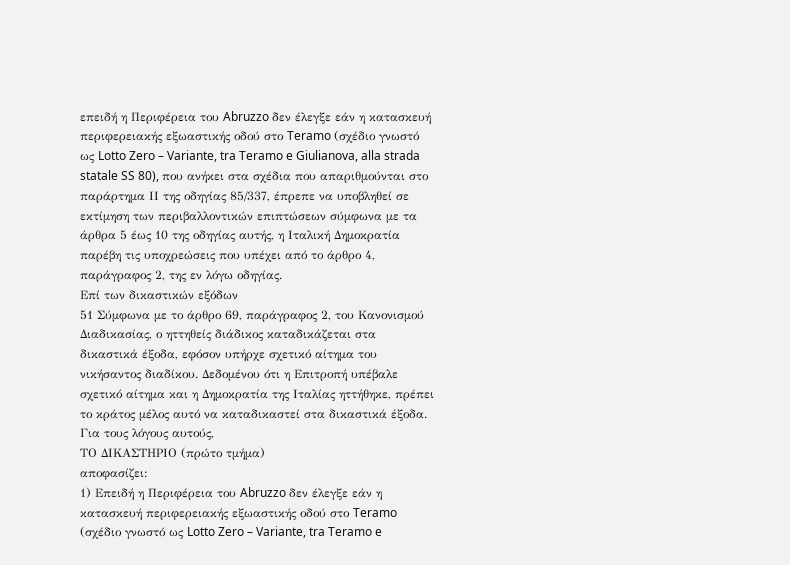επειδή η Περιφέρεια του Abruzzo δεν έλεγξε εάν η κατασκευή περιφερειακής εξωαστικής οδού στο Teramo (σχέδιο γνωστό ως Lotto Zero – Variante, tra Teramo e Giulianova, alla strada statale SS 80), που ανήκει στα σχέδια που απαριθμούνται στο παράρτημα ΙΙ της οδηγίας 85/337, έπρεπε να υποβληθεί σε εκτίμηση των περιβαλλοντικών επιπτώσεων σύμφωνα με τα άρθρα 5 έως 10 της οδηγίας αυτής, η Ιταλική Δημοκρατία παρέβη τις υποχρεώσεις που υπέχει από το άρθρο 4, παράγραφος 2, της εν λόγω οδηγίας.
Επί των δικαστικών εξόδων
51 Σύμφωνα με το άρθρο 69, παράγραφος 2, του Κανονισμού Διαδικασίας, ο ηττηθείς διάδικος καταδικάζεται στα δικαστικά έξοδα, εφόσον υπήρχε σχετικό αίτημα του νικήσαντος διαδίκου. Δεδομένου ότι η Επιτροπή υπέβαλε σχετικό αίτημα και η Δημοκρατία της Ιταλίας ηττήθηκε, πρέπει το κράτος μέλος αυτό να καταδικαστεί στα δικαστικά έξοδα.
Για τους λόγους αυτούς,
ΤΟ ΔΙΚΑΣΤΗΡΙΟ (πρώτο τμήμα)
αποφασίζει:
1) Επειδή η Περιφέρεια του Abruzzo δεν έλεγξε εάν η κατασκευή περιφερειακής εξωαστικής οδού στο Teramo (σχέδιο γνωστό ως Lotto Zero – Variante, tra Teramo e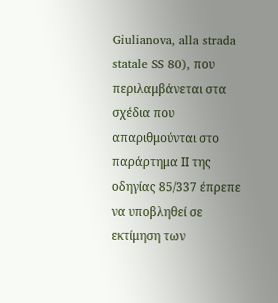Giulianova, alla strada statale SS 80), που περιλαμβάνεται στα σχέδια που απαριθμούνται στο παράρτημα ΙΙ της οδηγίας 85/337 έπρεπε να υποβληθεί σε εκτίμηση των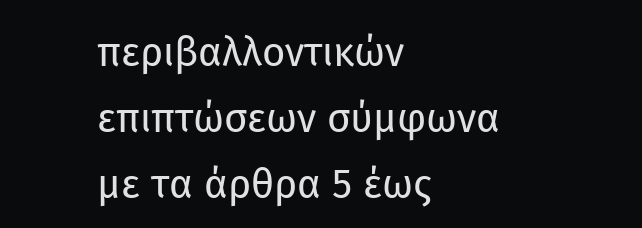περιβαλλοντικών επιπτώσεων σύμφωνα με τα άρθρα 5 έως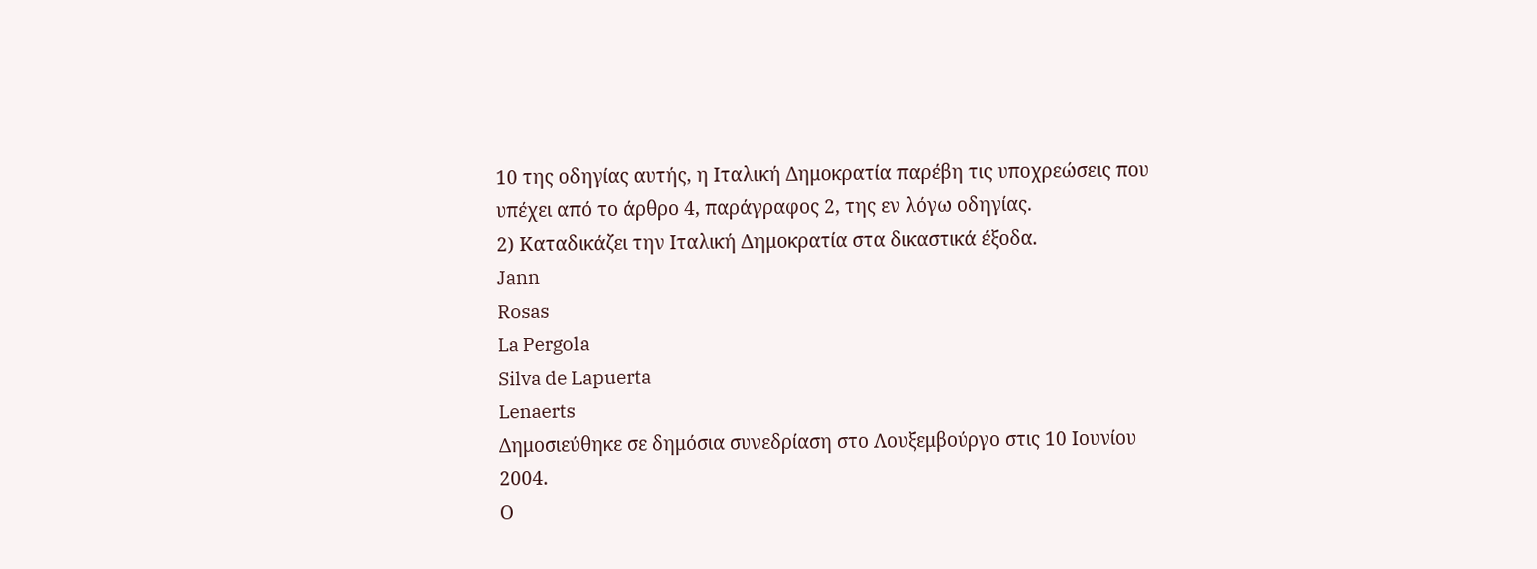10 της οδηγίας αυτής, η Ιταλική Δημοκρατία παρέβη τις υποχρεώσεις που υπέχει από το άρθρο 4, παράγραφος 2, της εν λόγω οδηγίας.
2) Καταδικάζει την Ιταλική Δημοκρατία στα δικαστικά έξοδα.
Jann
Rosas
La Pergola
Silva de Lapuerta
Lenaerts
Δημοσιεύθηκε σε δημόσια συνεδρίαση στο Λουξεμβούργο στις 10 Ιουνίου 2004.
Ο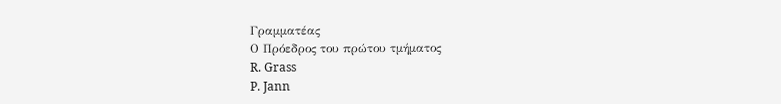Γραμματέας
Ο Πρόεδρος του πρώτου τμήματος
R. Grass
P. Jann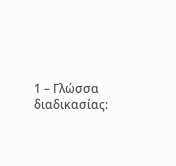1 – Γλώσσα διαδικασίας: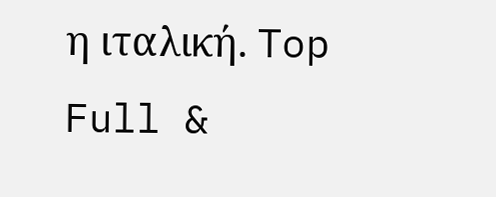η ιταλική. Top
Full &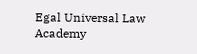Egal Universal Law Academy